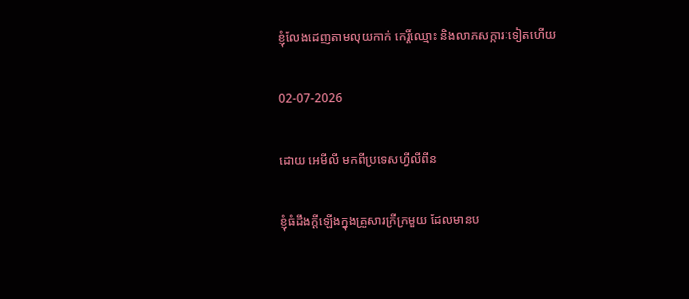ខ្ញុំលែងដេញតាមលុយកាក់ កេរ្តិ៍ឈ្មោះ និងលាភសក្ការៈទៀតហើយ

02-07-2026

ដោយ អេមីលី មកពីប្រទេសហ្វីលីពីន

ខ្ញុំធំដឹងក្ដីឡើងក្នុងគ្រួសារក្រីក្រមួយ ដែលមានប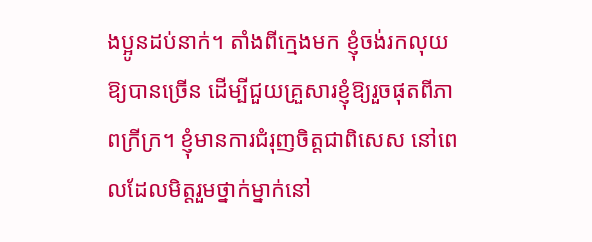ងប្អូនដប់នាក់។ តាំងពីក្មេងមក ខ្ញុំចង់រកលុយឱ្យបានច្រើន ដើម្បីជួយគ្រួសារខ្ញុំឱ្យរួចផុតពីភាពក្រីក្រ។ ខ្ញុំមានការជំរុញចិត្តជាពិសេស នៅពេលដែលមិត្តរួមថ្នាក់ម្នាក់នៅ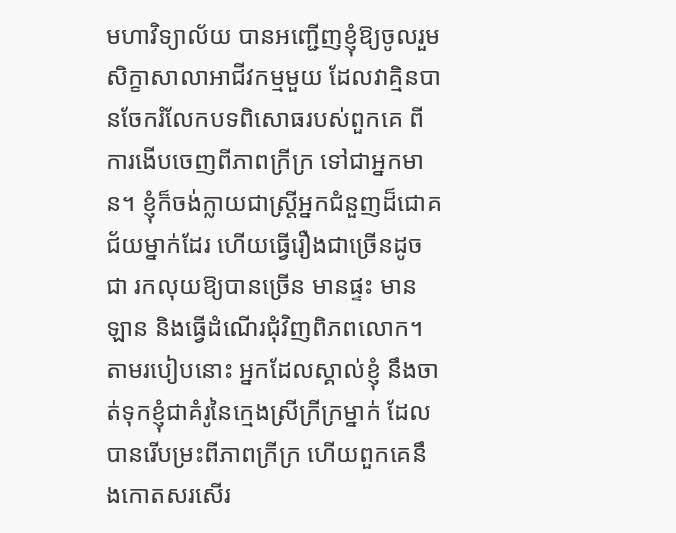មហាវិទ្យាល័យ បានអញ្ជើញខ្ញុំឱ្យចូលរួមសិក្ខាសាលាអាជីវកម្មមួយ ដែលវាគ្មិនបានចែករំលែកបទពិសោធរបស់ពួកគេ ពីការងើបចេញពីភាពក្រីក្រ ទៅជាអ្នកមាន។ ខ្ញុំក៏ចង់ក្លាយជាស្ត្រីអ្នកជំនួញដ៏ជោគជ័យម្នាក់ដែរ ហើយធ្វើរឿងជាច្រើនដូចជា រកលុយឱ្យបានច្រើន មានផ្ទះ មានឡាន និងធ្វើដំណើរជុំវិញពិភពលោក។ តាមរបៀបនោះ អ្នកដែលស្គាល់ខ្ញុំ នឹងចាត់ទុកខ្ញុំជាគំរូនៃក្មេងស្រីក្រីក្រម្នាក់ ដែលបានរើបម្រះពីភាពក្រីក្រ ហើយពួកគេនឹងកោតសរសើរ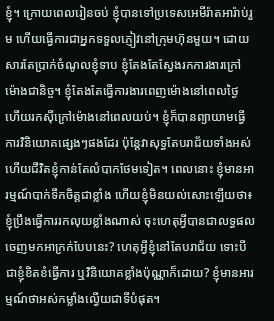ខ្ញុំ។ ក្រោយពេលរៀនចប់ ខ្ញុំបានទៅប្រទេសអេមីរ៉ាតអារ៉ាប់រួម ហើយធ្វើការជាអ្នកទទួលភ្ញៀវនៅក្រុមហ៊ុនមួយ។ ដោយសារតែប្រាក់ចំណូលខ្ញុំទាប ខ្ញុំតែងតែស្វែងរកការងារក្រៅម៉ោងជានិច្ច។ ខ្ញុំតែងតែធ្វើការងារពេញម៉ោងនៅពេលថ្ងៃ ហើយរកស៊ីក្រៅម៉ោងនៅពេលយប់។ ខ្ញុំក៏បានព្យាយាមធ្វើការវិនិយោគផ្សេងៗផងដែរ ប៉ុន្តែវាសុទ្ធតែបរាជ័យទាំងអស់ ហើយជីវិតខ្ញុំកាន់តែលំបាកថែមទៀត។ ពេលនោះ ខ្ញុំមានអារម្មណ៍បាក់ទឹកចិត្តជាខ្លាំង ហើយខ្ញុំមិនយល់សោះឡើយថា៖ ខ្ញុំប្រឹងធ្វើការរកលុយខ្លាំងណាស់ ចុះហេតុអ្វីបានជាលទ្ធផលចេញមកអាក្រក់បែបនេះ? ហេតុអ្វីខ្ញុំនៅតែបរាជ័យ ទោះបីជាខ្ញុំខិតខំធ្វើការ ឬវិនិយោគខ្លាំងប៉ុណ្ណាក៏ដោយ? ខ្ញុំមានអារម្មណ៍ថាអស់កម្លាំងល្វើយជាទីបំផុត។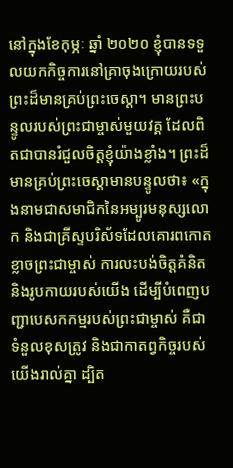នៅក្នុងខែកុម្ភៈ ឆ្នាំ ២០២០ ខ្ញុំបានទទួលយកកិច្ចការនៅគ្រាចុងក្រោយរបស់ព្រះដ៏មានគ្រប់ព្រះចេស្ដា។ មានព្រះបន្ទូលរបស់ព្រះជាម្ចាស់មួយវគ្គ ដែលពិតជាបានរំជួលចិត្តខ្ញុំយ៉ាងខ្លាំង។ ព្រះដ៏មានគ្រប់ព្រះចេស្ដាមានបន្ទូលថា៖ «ក្នុងនាមជាសមាជិកនៃអម្បូរមនុស្សលោក និងជាគ្រីស្ទបរិស័ទដែលគោរពកោតខ្លាចព្រះជាម្ចាស់ ការលះបង់ចិត្តគំនិត និងរូបកាយរបស់យើង ដើម្បីបំពេញបញ្ជាបេសកកម្មរបស់ព្រះជាម្ចាស់ គឺជាទំនួលខុសត្រូវ និងជាកាតព្វកិច្ចរបស់យើងរាល់គ្នា ដ្បិត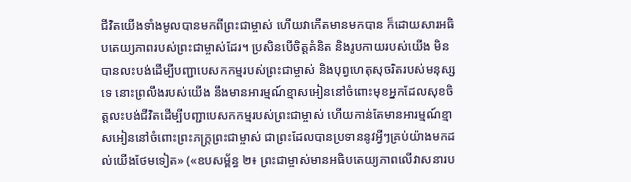ជីវិតយើងទាំងមូលបានមកពីព្រះជាម្ចាស់ ហើយវាកើតមានមកបាន ក៏ដោយសារអធិបតេយ្យភាពរបស់ព្រះជាម្ចាស់ដែរ។ ប្រសិនបើចិត្តគំនិត និងរូបកាយរបស់យើង មិនបានលះបង់ដើម្បីបញ្ជាបេសកកម្មរបស់ព្រះជាម្ចាស់ និងបុព្វហេតុសុចរិតរបស់មនុស្សទេ នោះព្រលឹងរបស់យើង នឹងមានអារម្មណ៍ខ្មាសអៀននៅចំពោះមុខអ្នកដែលសុខចិត្តលះបង់ជីវិតដើម្បីបញ្ជាបេសកកម្មរបស់ព្រះជាម្ចាស់ ហើយកាន់តែមានអារម្មណ៍ខ្មាសអៀននៅចំពោះព្រះភក្ត្រព្រះជាម្ចាស់ ជាព្រះដែលបានប្រទាននូវអ្វីៗគ្រប់យ៉ាងមកដល់យើងថែមទៀត» («ឧបសម្ព័ន្ធ ២៖ ព្រះជាម្ចាស់មានអធិបតេយ្យភាពលើវាសនារប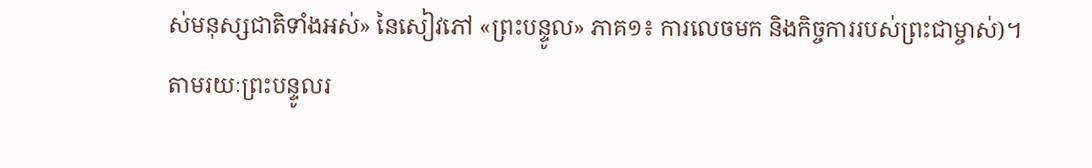ស់មនុស្សជាតិទាំងអស់» នៃសៀវភៅ «ព្រះបន្ទូល» ភាគ១៖ ការលេចមក និងកិច្ចការរបស់ព្រះជាម្ចាស់)។ តាមរយៈព្រះបន្ទូលរ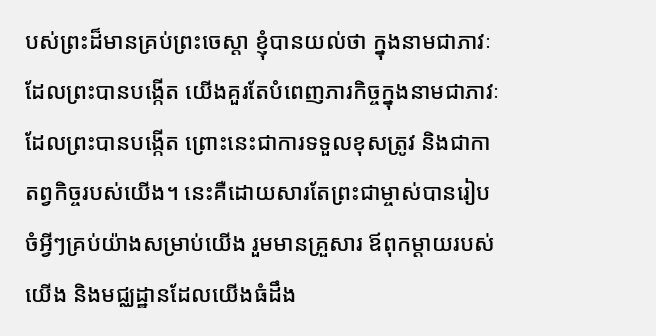បស់ព្រះដ៏មានគ្រប់ព្រះចេស្ដា ខ្ញុំបានយល់ថា ក្នុងនាមជាភាវៈដែលព្រះបានបង្កើត យើងគួរតែបំពេញភារកិច្ចក្នុងនាមជាភាវៈដែលព្រះបានបង្កើត ព្រោះនេះជាការទទួលខុសត្រូវ និងជាកាតព្វកិច្ចរបស់យើង។ នេះគឺដោយសារតែព្រះជាម្ចាស់បានរៀបចំអ្វីៗគ្រប់យ៉ាងសម្រាប់យើង រួមមានគ្រួសារ ឪពុកម្ដាយរបស់យើង និងមជ្ឈដ្ឋានដែលយើងធំដឹង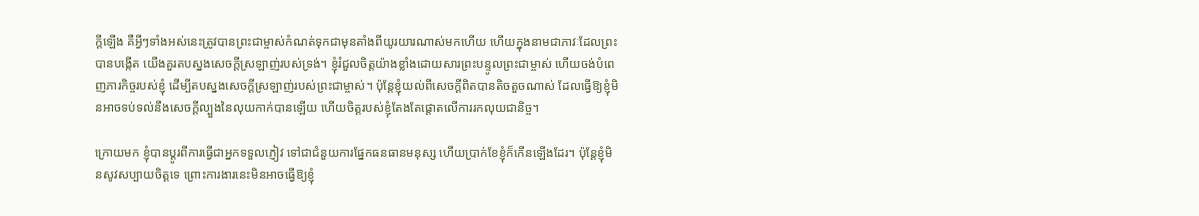ក្ដីឡើង គឺអ្វីៗទាំងអស់នេះត្រូវបានព្រះជាម្ចាស់កំណត់ទុកជាមុនតាំងពីយូរយារណាស់មកហើយ ហើយក្នុងនាមជាភាវៈដែលព្រះបានបង្កើត យើងគួរតបស្នងសេចក្ដីស្រឡាញ់របស់ទ្រង់។ ខ្ញុំរំជួលចិត្តយ៉ាងខ្លាំងដោយសារព្រះបន្ទូលព្រះជាម្ចាស់ ហើយចង់បំពេញភារកិច្ចរបស់ខ្ញុំ ដើម្បីតបស្នងសេចក្ដីស្រឡាញ់របស់ព្រះជាម្ចាស់។ ប៉ុន្តែខ្ញុំយល់ពីសេចក្ដីពិតបានតិចតួចណាស់ ដែលធ្វើឱ្យខ្ញុំមិនអាចទប់ទល់នឹងសេចក្ដីល្បួងនៃលុយកាក់បានឡើយ ហើយចិត្តរបស់ខ្ញុំតែងតែផ្ដោតលើការរកលុយជានិច្ច។

ក្រោយមក ខ្ញុំបានប្ដូរពីការធ្វើជាអ្នកទទួលភ្ញៀវ ទៅជាជំនួយការផ្នែកធនធានមនុស្ស ហើយប្រាក់ខែខ្ញុំក៏កើនឡើងដែរ។ ប៉ុន្តែខ្ញុំមិនសូវសប្បាយចិត្តទេ ព្រោះការងារនេះមិនអាចធ្វើឱ្យខ្ញុំ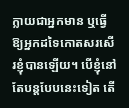ក្លាយជាអ្នកមាន ឬធ្វើឱ្យអ្នកដទៃកោតសរសើរខ្ញុំបានឡើយ។ បើខ្ញុំនៅតែបន្តបែបនេះទៀត តើ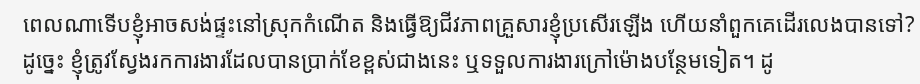ពេលណាទើបខ្ញុំអាចសង់ផ្ទះនៅស្រុកកំណើត និងធ្វើឱ្យជីវភាពគ្រួសារខ្ញុំប្រសើរឡើង ហើយនាំពួកគេដើរលេងបានទៅ? ដូច្នេះ ខ្ញុំត្រូវស្វែងរកការងារដែលបានប្រាក់ខែខ្ពស់ជាងនេះ ឬទទួលការងារក្រៅម៉ោងបន្ថែមទៀត។ ដូ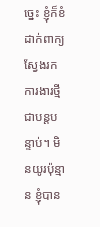ច្នេះ ខ្ញុំក៏ខំដាក់ពាក្យស្វែងរកការងារថ្មីជាបន្តបន្ទាប់។ មិនយូរប៉ុន្មាន ខ្ញុំបាន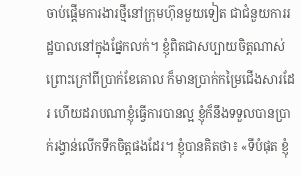ចាប់ផ្ដើមការងារថ្មីនៅក្រុមហ៊ុនមួយទៀត ជាជំនួយការរដ្ឋបាលនៅក្នុងផ្នែកលក់។ ខ្ញុំពិតជាសប្បាយចិត្តណាស់ ព្រោះក្រៅពីប្រាក់ខែគោល ក៏មានប្រាក់កម្រៃជើងសារដែរ ហើយដរាបណាខ្ញុំធ្វើការបានល្អ ខ្ញុំក៏នឹងទទួលបានប្រាក់រង្វាន់លើកទឹកចិត្តផងដែរ។ ខ្ញុំបានគិតថា៖ «ទីបំផុត ខ្ញុំ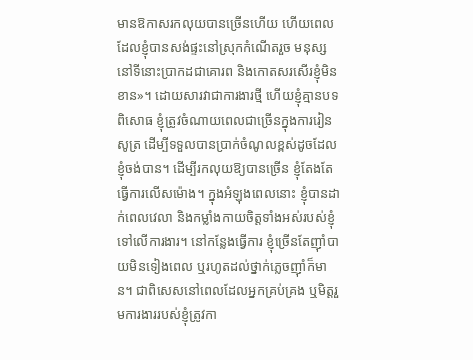មានឱកាសរកលុយបានច្រើនហើយ ហើយពេលដែលខ្ញុំបានសង់ផ្ទះនៅស្រុកកំណើតរួច មនុស្សនៅទីនោះប្រាកដជាគោរព និងកោតសរសើរខ្ញុំមិនខាន»។ ដោយសារវាជាការងារថ្មី ហើយខ្ញុំគ្មានបទពិសោធ ខ្ញុំត្រូវចំណាយពេលជាច្រើនក្នុងការរៀនសូត្រ ដើម្បីទទួលបានប្រាក់ចំណូលខ្ពស់ដូចដែលខ្ញុំចង់បាន។ ដើម្បីរកលុយឱ្យបានច្រើន ខ្ញុំតែងតែធ្វើការលើសម៉ោង។ ក្នុងអំឡុងពេលនោះ ខ្ញុំបានដាក់ពេលវេលា និងកម្លាំងកាយចិត្តទាំងអស់របស់ខ្ញុំទៅលើការងារ។ នៅកន្លែងធ្វើការ ខ្ញុំច្រើនតែញ៉ាំបាយមិនទៀងពេល ឬរហូតដល់ថ្នាក់ភ្លេចញ៉ាំក៏មាន។ ជាពិសេសនៅពេលដែលអ្នកគ្រប់គ្រង ឬមិត្តរួមការងាររបស់ខ្ញុំត្រូវកា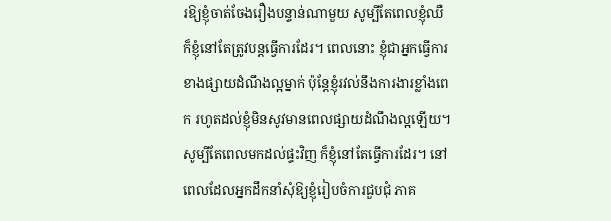រឱ្យខ្ញុំចាត់ចែងរឿងបន្ទាន់ណាមួយ សូម្បីតែពេលខ្ញុំឈឺ ក៏ខ្ញុំនៅតែត្រូវបន្តធ្វើការដែរ។ ពេលនោះ ខ្ញុំជាអ្នកធ្វើការខាងផ្សាយដំណឹងល្អម្នាក់ ប៉ុន្តែខ្ញុំរវល់នឹងការងារខ្លាំងពេក រហូតដល់ខ្ញុំមិនសូវមានពេលផ្សាយដំណឹងល្អឡើយ។ សូម្បីតែពេលមកដល់ផ្ទះវិញ ក៏ខ្ញុំនៅតែធ្វើការដែរ។ នៅពេលដែលអ្នកដឹកនាំសុំឱ្យខ្ញុំរៀបចំការជួបជុំ ភាគ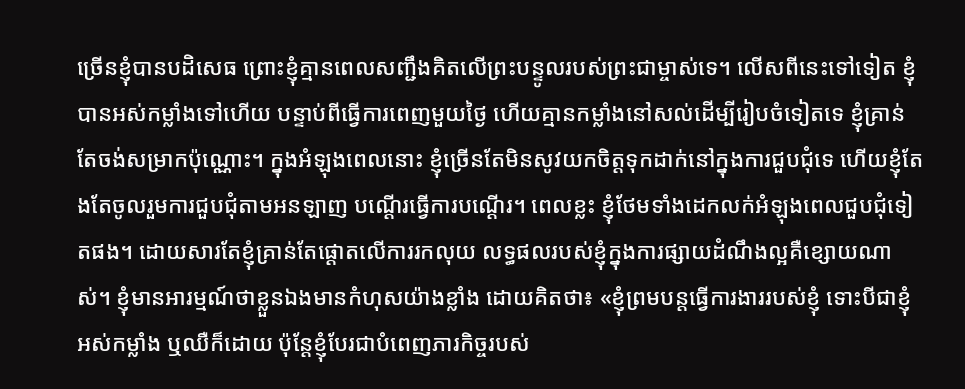ច្រើនខ្ញុំបានបដិសេធ ព្រោះខ្ញុំគ្មានពេលសញ្ជឹងគិតលើព្រះបន្ទូលរបស់ព្រះជាម្ចាស់ទេ។ លើសពីនេះទៅទៀត ខ្ញុំបានអស់កម្លាំងទៅហើយ បន្ទាប់ពីធ្វើការពេញមួយថ្ងៃ ហើយគ្មានកម្លាំងនៅសល់ដើម្បីរៀបចំទៀតទេ ខ្ញុំគ្រាន់តែចង់សម្រាកប៉ុណ្ណោះ។ ក្នុងអំឡុងពេលនោះ ខ្ញុំច្រើនតែមិនសូវយកចិត្តទុកដាក់នៅក្នុងការជួបជុំទេ ហើយខ្ញុំតែងតែចូលរួមការជួបជុំតាមអនឡាញ បណ្ដើរធ្វើការបណ្ដើរ។ ពេលខ្លះ ខ្ញុំថែមទាំងដេកលក់អំឡុងពេលជួបជុំទៀតផង។ ដោយសារតែខ្ញុំគ្រាន់តែផ្ដោតលើការរកលុយ លទ្ធផលរបស់ខ្ញុំក្នុងការផ្សាយដំណឹងល្អគឺខ្សោយណាស់។ ខ្ញុំមានអារម្មណ៍ថាខ្លួនឯងមានកំហុសយ៉ាងខ្លាំង ដោយគិតថា៖ «ខ្ញុំព្រមបន្តធ្វើការងាររបស់ខ្ញុំ ទោះបីជាខ្ញុំអស់កម្លាំង ឬឈឺក៏ដោយ ប៉ុន្តែខ្ញុំបែរជាបំពេញភារកិច្ចរបស់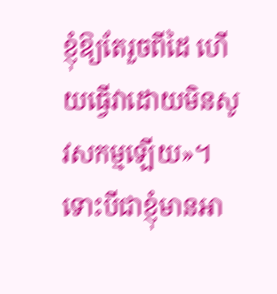ខ្ញុំឱ្យតែរួចពីដៃ ហើយធ្វើវាដោយមិនសូវសកម្មឡើយ»។ ទោះបីជាខ្ញុំមានអា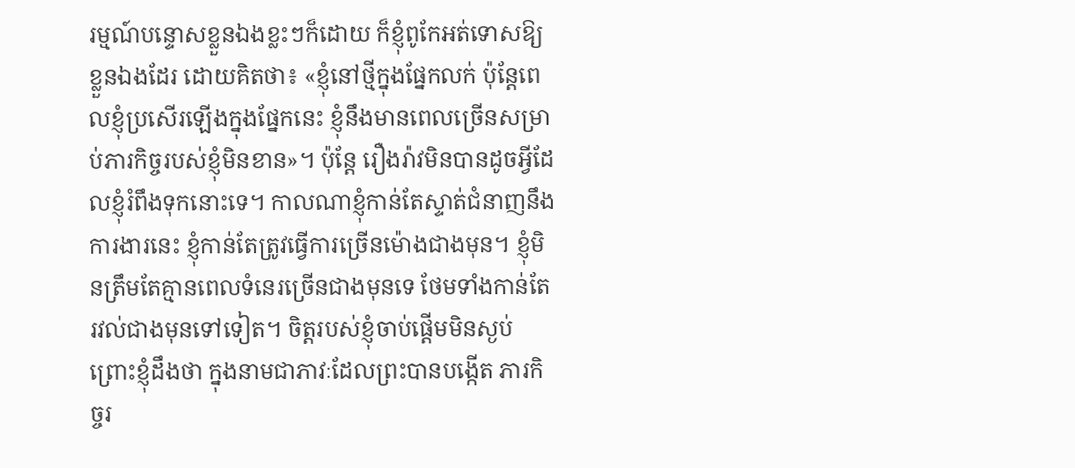រម្មណ៍បន្ទោសខ្លួនឯងខ្លះៗក៏ដោយ ក៏ខ្ញុំពូកែអត់ទោសឱ្យខ្លួនឯងដែរ ដោយគិតថា៖ «ខ្ញុំនៅថ្មីក្នុងផ្នែកលក់ ប៉ុន្តែពេលខ្ញុំប្រសើរឡើងក្នុងផ្នែកនេះ ខ្ញុំនឹងមានពេលច្រើនសម្រាប់ភារកិច្ចរបស់ខ្ញុំមិនខាន»។ ប៉ុន្តែ រឿងរ៉ាវមិនបានដូចអ្វីដែលខ្ញុំរំពឹងទុកនោះទេ។ កាលណាខ្ញុំកាន់តែស្ទាត់ជំនាញនឹងការងារនេះ ខ្ញុំកាន់តែត្រូវធ្វើការច្រើនម៉ោងជាងមុន។ ខ្ញុំមិនត្រឹមតែគ្មានពេលទំនេរច្រើនជាងមុនទេ ថែមទាំងកាន់តែរវល់ជាងមុនទៅទៀត។ ចិត្តរបស់ខ្ញុំចាប់ផ្ដើមមិនស្ងប់ ព្រោះខ្ញុំដឹងថា ក្នុងនាមជាភាវៈដែលព្រះបានបង្កើត ភារកិច្ចរ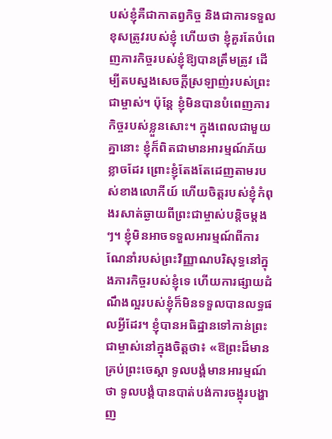បស់ខ្ញុំគឺជាកាតព្វកិច្ច និងជាការទទួលខុសត្រូវរបស់ខ្ញុំ ហើយថា ខ្ញុំគួរតែបំពេញភារកិច្ចរបស់ខ្ញុំឱ្យបានត្រឹមត្រូវ ដើម្បីតបស្នងសេចក្ដីស្រឡាញ់របស់ព្រះជាម្ចាស់។ ប៉ុន្តែ ខ្ញុំមិនបានបំពេញភារកិច្ចរបស់ខ្លួនសោះ។ ក្នុងពេលជាមួយគ្នានោះ ខ្ញុំក៏ពិតជាមានអារម្មណ៍ភ័យខ្លាចដែរ ព្រោះខ្ញុំតែងតែដេញតាមរបស់ខាងលោកីយ៍ ហើយចិត្តរបស់ខ្ញុំកំពុងរសាត់ឆ្ងាយពីព្រះជាម្ចាស់បន្តិចម្ដងៗ។ ខ្ញុំមិនអាចទទួលអារម្មណ៍ពីការណែនាំរបស់ព្រះវិញ្ញាណបរិសុទ្ធនៅក្នុងភារកិច្ចរបស់ខ្ញុំទេ ហើយការផ្សាយដំណឹងល្អរបស់ខ្ញុំក៏មិនទទួលបានលទ្ធផលអ្វីដែរ។ ខ្ញុំបានអធិដ្ឋានទៅកាន់ព្រះជាម្ចាស់នៅក្នុងចិត្តថា៖ «ឱព្រះដ៏មានគ្រប់ព្រះចេស្ដា ទូលបង្គំមានអារម្មណ៍ថា ទូលបង្គំបានបាត់បង់ការចង្អុរបង្ហាញ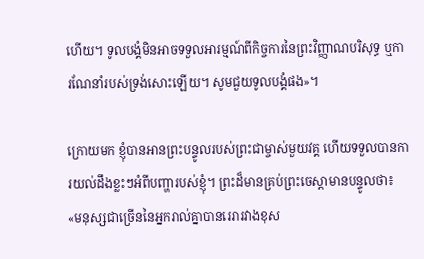ហើយ។ ទូលបង្គំមិនអាចទទួលអារម្មណ៍ពីកិច្ចការនៃព្រះវិញ្ញាណបរិសុទ្ធ ឬការណែនាំរបស់ទ្រង់សោះឡើយ។ សូមជួយទូលបង្គំផង»។

ក្រោយមក ខ្ញុំបានអានព្រះបន្ទូលរបស់ព្រះជាម្ចាស់មួយវគ្គ ហើយទទួលបានការយល់ដឹងខ្លះៗអំពីបញ្ហារបស់ខ្ញុំ។ ព្រះដ៏មានគ្រប់ព្រះចេស្ដាមានបន្ទូលថា៖ «មនុស្សជាច្រើននៃអ្នករាល់គ្នាបានរេរារវាងខុស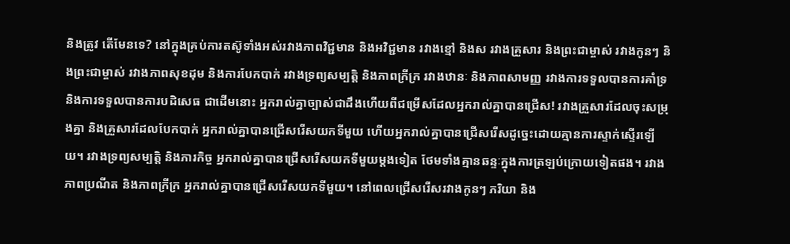និងត្រូវ តើមែនទេ? នៅក្នុងគ្រប់ការតស៊ូទាំងអស់រវាងភាពវិជ្ជមាន និងអវិជ្ជមាន រវាងខ្មៅ និងស រវាងគ្រួសារ និងព្រះជាម្ចាស់ រវាងកូនៗ និងព្រះជាម្ចាស់ រវាងភាពសុខដុម និងការបែកបាក់ រវាងទ្រព្យសម្បត្តិ និងភាពក្រីក្រ រវាងឋានៈ និងភាពសាមញ្ញ រវាងការទទួលបានការគាំទ្រ និងការទទួលបានការបដិសេធ ជាដើមនោះ អ្នករាល់គ្នាច្បាស់ជាដឹងហើយពីជម្រើសដែលអ្នករាល់គ្នាបានជ្រើស! រវាងគ្រួសារដែលចុះសម្រុងគ្នា និងគ្រួសារដែលបែកបាក់ អ្នករាល់គ្នាបានជ្រើសរើសយកទីមួយ ហើយអ្នករាល់គ្នាបានជ្រើសរើសដូច្នេះដោយគ្មានការស្ទាក់ស្ទើរឡើយ។ រវាងទ្រព្យសម្បត្តិ និងភារកិច្ច អ្នករាល់គ្នាបានជ្រើសរើសយកទីមួយម្ដងទៀត ថែមទាំងគ្មានឆន្ទៈក្នុងការត្រឡប់ក្រោយទៀតផង។ រវាងភាពប្រណីត និងភាពក្រីក្រ អ្នករាល់គ្នាបានជ្រើសរើសយកទីមួយ។ នៅពេលជ្រើសរើសរវាងកូនៗ ភរិយា និង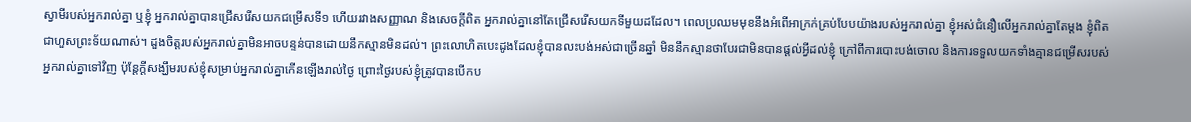ស្វាមីរបស់អ្នករាល់គ្នា ឬខ្ញុំ អ្នករាល់គ្នាបានជ្រើសរើសយកជម្រើសទី១ ហើយរវាងសញ្ញាណ និងសេចក្ដីពិត អ្នករាល់គ្នានៅតែជ្រើសរើសយកទីមួយដដែល។ ពេលប្រឈមមុខនឹងអំពើអាក្រក់គ្រប់បែបយ៉ាងរបស់អ្នករាល់គ្នា ខ្ញុំអស់ជំនឿលើអ្នករាល់គ្នាតែម្ដង ខ្ញុំពិតជាហួសព្រះទ័យណាស់។ ដួងចិត្តរបស់អ្នករាល់គ្នាមិនអាចបន្ទន់បានដោយនឹកស្មានមិនដល់។ ព្រះលោហិតបេះដូងដែលខ្ញុំបានលះបង់អស់ជាច្រើនឆ្នាំ មិននឹកស្មានថាបែរជាមិនបានផ្ដល់អ្វីដល់ខ្ញុំ ក្រៅពីការបោះបង់ចោល និងការទទួលយកទាំងគ្មានជម្រើសរបស់អ្នករាល់គ្នាទៅវិញ ប៉ុន្តែក្តីសង្ឃឹមរបស់ខ្ញុំសម្រាប់អ្នករាល់គ្នាកើនឡើងរាល់ថ្ងៃ ព្រោះថ្ងៃរបស់ខ្ញុំត្រូវបានបើកប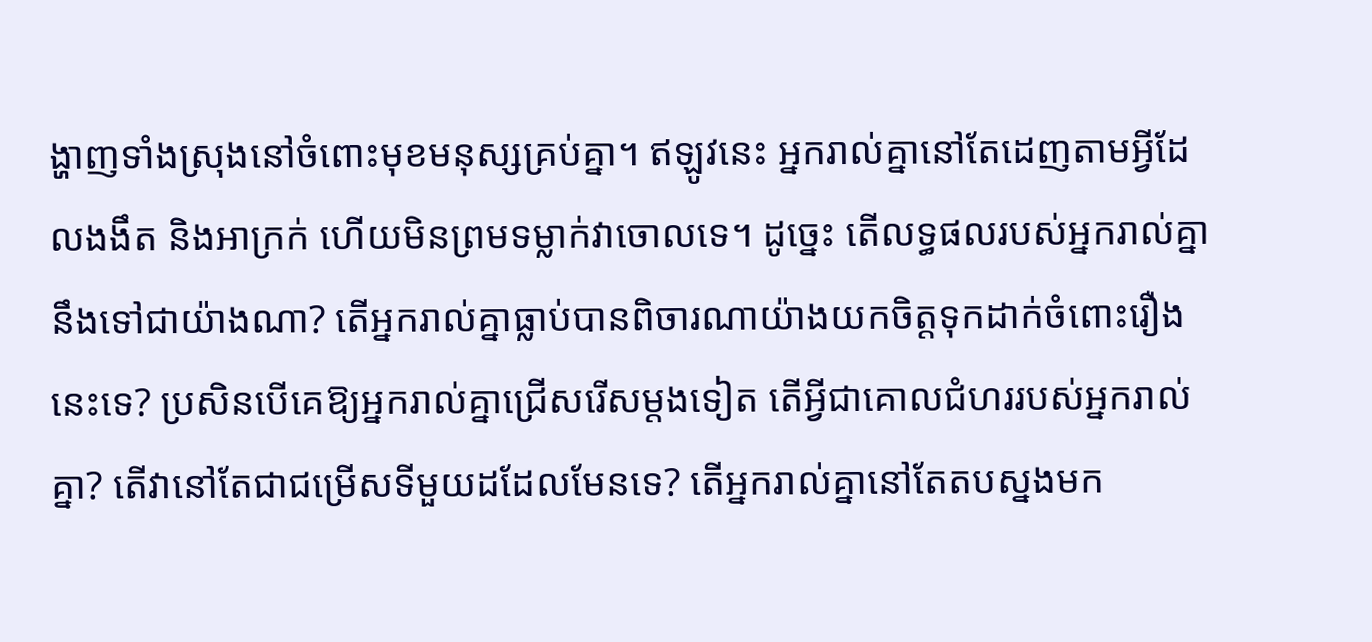ង្ហាញទាំងស្រុងនៅចំពោះមុខមនុស្សគ្រប់គ្នា។ ឥឡូវនេះ អ្នករាល់គ្នានៅតែដេញតាមអ្វីដែលងងឹត និងអាក្រក់ ហើយមិនព្រមទម្លាក់វាចោលទេ។ ដូច្នេះ តើលទ្ធផលរបស់អ្នករាល់គ្នានឹងទៅជាយ៉ាងណា? តើអ្នករាល់គ្នាធ្លាប់បានពិចារណាយ៉ាងយកចិត្តទុកដាក់ចំពោះរឿងនេះទេ? ប្រសិនបើគេឱ្យអ្នករាល់គ្នាជ្រើសរើសម្តងទៀត តើអ្វីជាគោលជំហររបស់អ្នករាល់គ្នា? តើវានៅតែជាជម្រើសទីមួយដដែលមែនទេ? តើអ្នករាល់គ្នានៅតែតបស្នងមក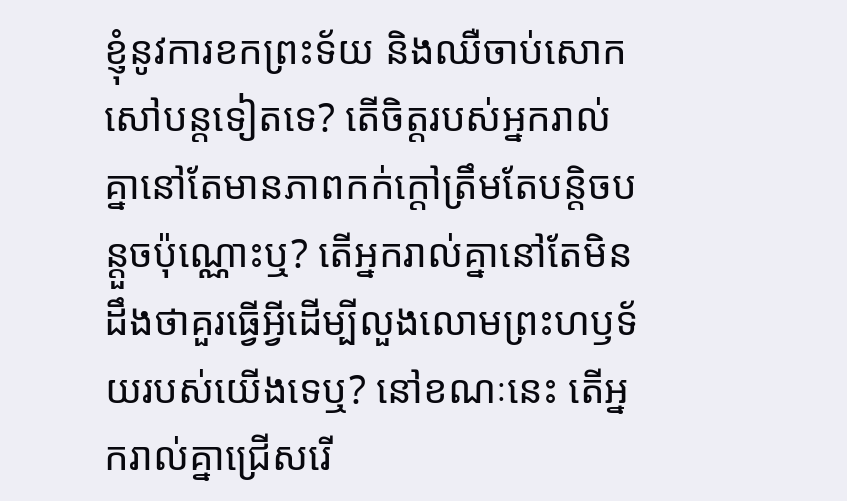ខ្ញុំនូវការខកព្រះទ័យ និងឈឺចាប់សោកសៅបន្តទៀតទេ? តើចិត្តរបស់អ្នករាល់គ្នានៅតែមានភាពកក់ក្ដៅត្រឹមតែបន្តិចបន្តួចប៉ុណ្ណោះឬ? តើអ្នករាល់គ្នានៅតែមិនដឹងថាគួរធ្វើអ្វីដើម្បីលួងលោមព្រះហឫទ័យរបស់យើងទេឬ? នៅខណៈនេះ តើអ្នករាល់គ្នាជ្រើសរើ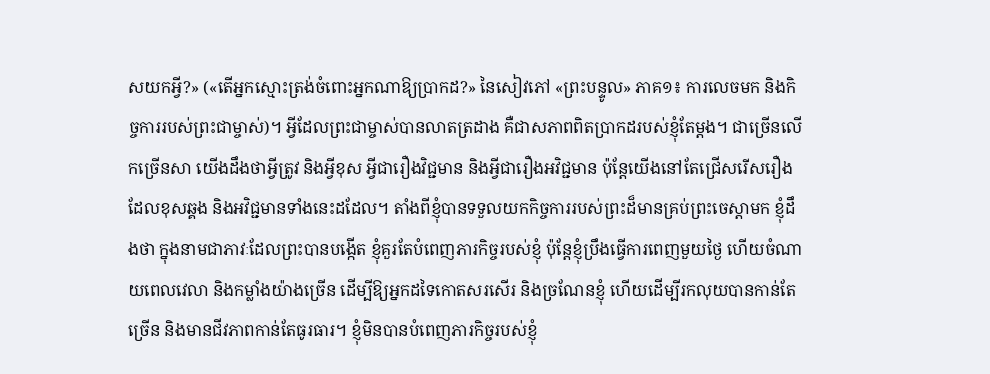សយកអ្វី?» («តើអ្នកស្មោះត្រង់ចំពោះអ្នកណាឱ្យប្រាកដ?» នៃសៀវភៅ «ព្រះបន្ទូល» ភាគ១៖ ការលេចមក និងកិច្ចការរបស់ព្រះជាម្ចាស់)។ អ្វីដែលព្រះជាម្ចាស់បានលាតត្រដាង គឺជាសភាពពិតប្រាកដរបស់ខ្ញុំតែម្ដង។ ជាច្រើនលើកច្រើនសា យើងដឹងថាអ្វីត្រូវ និងអ្វីខុស អ្វីជារឿងវិជ្ជមាន និងអ្វីជារឿងអវិជ្ជមាន ប៉ុន្តែយើងនៅតែជ្រើសរើសរឿងដែលខុសឆ្គង និងអវិជ្ជមានទាំងនេះដដែល។ តាំងពីខ្ញុំបានទទួលយកកិច្ចការរបស់ព្រះដ៏មានគ្រប់ព្រះចេស្ដាមក ខ្ញុំដឹងថា ក្នុងនាមជាភាវៈដែលព្រះបានបង្កើត ខ្ញុំគួរតែបំពេញភារកិច្ចរបស់ខ្ញុំ ប៉ុន្តែខ្ញុំប្រឹងធ្វើការពេញមួយថ្ងៃ ហើយចំណាយពេលវេលា និងកម្លាំងយ៉ាងច្រើន ដើម្បីឱ្យអ្នកដទៃកោតសរសើរ និងច្រណែនខ្ញុំ ហើយដើម្បីរកលុយបានកាន់តែច្រើន និងមានជីវភាពកាន់តែធូរធារ។ ខ្ញុំមិនបានបំពេញភារកិច្ចរបស់ខ្ញុំ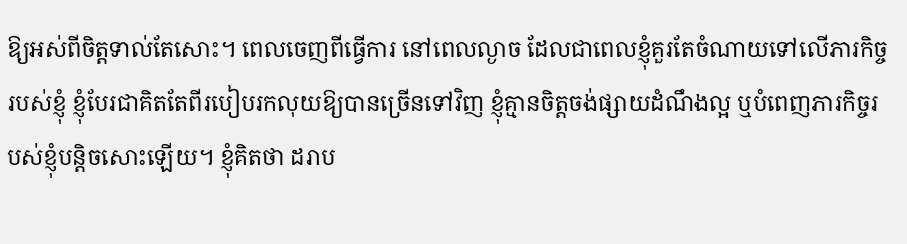ឱ្យអស់ពីចិត្តទាល់តែសោះ។ ពេលចេញពីធ្វើការ នៅពេលល្ងាច ដែលជាពេលខ្ញុំគួរតែចំណាយទៅលើភារកិច្ចរបស់ខ្ញុំ ខ្ញុំបែរជាគិតតែពីរបៀបរកលុយឱ្យបានច្រើនទៅវិញ ខ្ញុំគ្មានចិត្តចង់ផ្សាយដំណឹងល្អ ឬបំពេញភារកិច្ចរបស់ខ្ញុំបន្តិចសោះឡើយ។ ខ្ញុំគិតថា ដរាប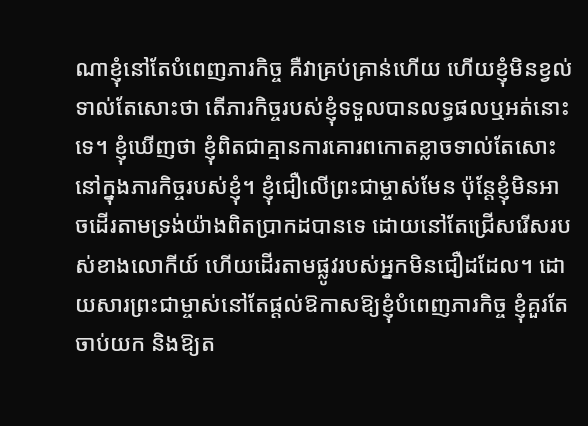ណាខ្ញុំនៅតែបំពេញភារកិច្ច គឺវាគ្រប់គ្រាន់ហើយ ហើយខ្ញុំមិនខ្វល់ទាល់តែសោះថា តើភារកិច្ចរបស់ខ្ញុំទទួលបានលទ្ធផលឬអត់នោះទេ។ ខ្ញុំឃើញថា ខ្ញុំពិតជាគ្មានការគោរពកោតខ្លាចទាល់តែសោះនៅក្នុងភារកិច្ចរបស់ខ្ញុំ។ ខ្ញុំជឿលើព្រះជាម្ចាស់មែន ប៉ុន្តែខ្ញុំមិនអាចដើរតាមទ្រង់យ៉ាងពិតប្រាកដបានទេ ដោយនៅតែជ្រើសរើសរបស់ខាងលោកីយ៍ ហើយដើរតាមផ្លូវរបស់អ្នកមិនជឿដដែល។ ដោយសារព្រះជាម្ចាស់នៅតែផ្ដល់ឱកាសឱ្យខ្ញុំបំពេញភារកិច្ច ខ្ញុំគួរតែចាប់យក និងឱ្យត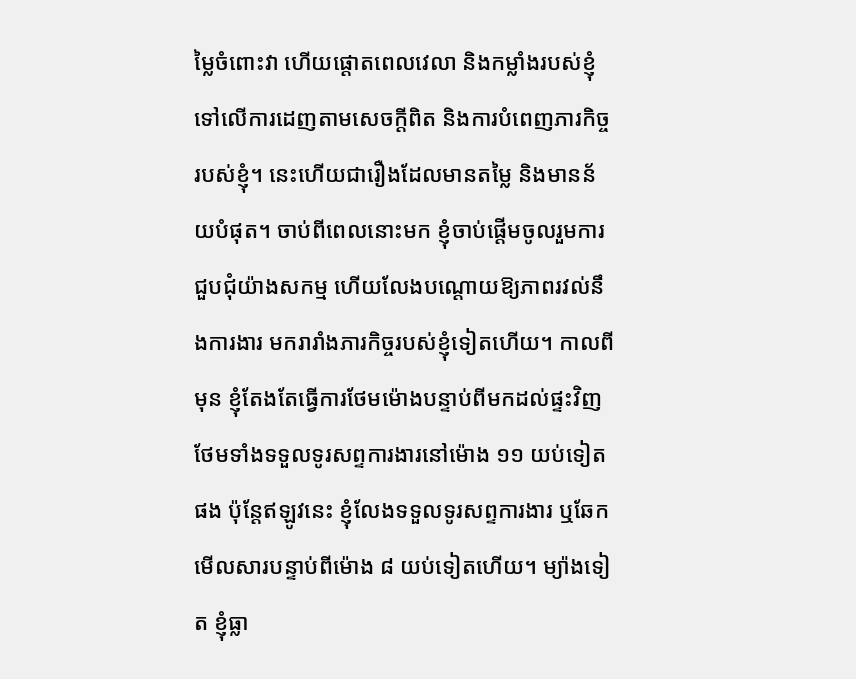ម្លៃចំពោះវា ហើយផ្ដោតពេលវេលា និងកម្លាំងរបស់ខ្ញុំ ទៅលើការដេញតាមសេចក្ដីពិត និងការបំពេញភារកិច្ចរបស់ខ្ញុំ។ នេះហើយជារឿងដែលមានតម្លៃ និងមានន័យបំផុត។ ចាប់ពីពេលនោះមក ខ្ញុំចាប់ផ្ដើមចូលរួមការជួបជុំយ៉ាងសកម្ម ហើយលែងបណ្ដោយឱ្យភាពរវល់នឹងការងារ មករារាំងភារកិច្ចរបស់ខ្ញុំទៀតហើយ។ កាលពីមុន ខ្ញុំតែងតែធ្វើការថែមម៉ោងបន្ទាប់ពីមកដល់ផ្ទះវិញ ថែមទាំងទទួលទូរសព្ទការងារនៅម៉ោង ១១ យប់ទៀតផង ប៉ុន្តែឥឡូវនេះ ខ្ញុំលែងទទួលទូរសព្ទការងារ ឬឆែកមើលសារបន្ទាប់ពីម៉ោង ៨ យប់ទៀតហើយ។ ម្យ៉ាងទៀត ខ្ញុំធ្លា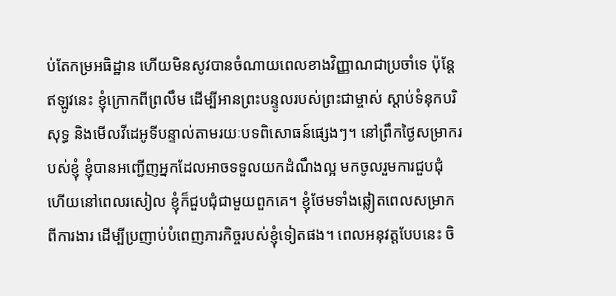ប់តែកម្រអធិដ្ឋាន ហើយមិនសូវបានចំណាយពេលខាងវិញ្ញាណជាប្រចាំទេ ប៉ុន្តែឥឡូវនេះ ខ្ញុំក្រោកពីព្រលឹម ដើម្បីអានព្រះបន្ទូលរបស់ព្រះជាម្ចាស់ ស្ដាប់ទំនុកបរិសុទ្ធ និងមើលវីដេអូទីបន្ទាល់តាមរយៈបទពិសោធន៍ផ្សេងៗ។ នៅព្រឹកថ្ងៃសម្រាករបស់ខ្ញុំ ខ្ញុំបានអញ្ជើញអ្នកដែលអាចទទួលយកដំណឹងល្អ មកចូលរួមការជួបជុំ ហើយនៅពេលរសៀល ខ្ញុំក៏ជួបជុំជាមួយពួកគេ។ ខ្ញុំថែមទាំងឆ្លៀតពេលសម្រាកពីការងារ ដើម្បីប្រញាប់បំពេញភារកិច្ចរបស់ខ្ញុំទៀតផង។ ពេលអនុវត្តបែបនេះ ចិ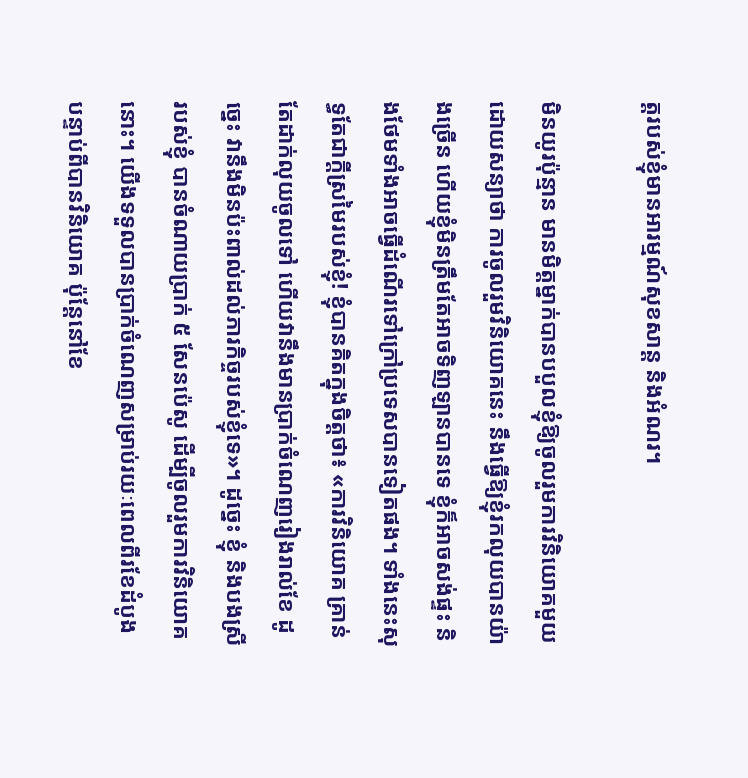ត្តរបស់ខ្ញុំមានអារម្មណ៍សុខសាន្ត និងអំណរ។

មិនយូរប៉ុន្មាន មានមិត្តម្នាក់បានបបួលខ្ញុំឱ្យចូលរួមការវិនិយោគមួយ ដោយសន្យាថា ការចូលរួមវិនិយោគនេះ នឹងធ្វើឱ្យខ្ញុំរកលុយបានយ៉ាងច្រើន ហើយខ្ញុំមិនត្រឹមតែអាចទិញឡានបានទេ ខ្ញុំក៏អាចសង់ផ្ទះ និងថែមទាំងអាចធ្វើដំណើរទៅក្រៅប្រទេសបានទៀតផង។ ទាំងនេះសុទ្ធតែជាក្ដីស្រមៃរបស់ខ្ញុំ! ខ្ញុំបានគិតក្នុងចិត្តថា៖ «ការវិនិយោគ គ្រាន់តែដាក់លុយចូលទៅ ហើយវានឹងមានប្រាក់ចំណេញរៀងរាល់ខែ ដូច្នេះ វានឹងមិនប៉ះពាល់ដល់ភារកិច្ចរបស់ខ្ញុំទេ»។ ដូច្នេះ ខ្ញុំ និងបងស្រីរបស់ខ្ញុំ បានចំណាយប្រាក់ ៥ សែនប៉េសូ ដើម្បីចូលរួមការវិនិយោគនោះ។ យើងទទួលបានប្រាក់ចំណេញសម្រាប់រយៈពេលពីរខែដំបូង បន្ទាប់ពីបានវិនិយោគ ប៉ុន្តែនៅខែ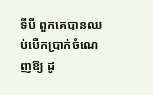ទីបី ពួកគេបានឈប់បើកប្រាក់ចំណេញឱ្យ ដូ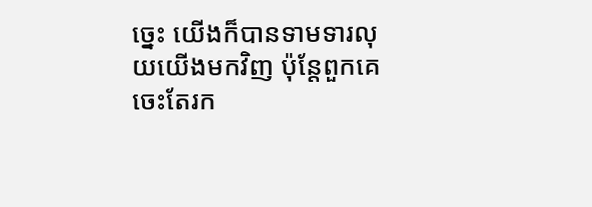ច្នេះ យើងក៏បានទាមទារលុយយើងមកវិញ ប៉ុន្តែពួកគេចេះតែរក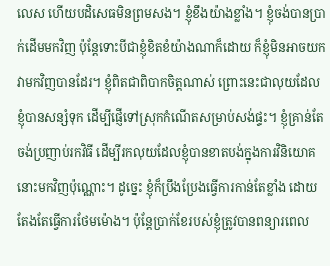លេស ហើយបដិសេធមិនព្រមសង។ ខ្ញុំខឹងយ៉ាងខ្លាំង។ ខ្ញុំចង់បានប្រាក់ដើមមកវិញ ប៉ុន្តែទោះបីជាខ្ញុំខិតខំយ៉ាងណាក៏ដោយ ក៏ខ្ញុំមិនអាចយកវាមកវិញបានដែរ។ ខ្ញុំពិតជាពិបាកចិត្តណាស់ ព្រោះនេះជាលុយដែលខ្ញុំបានសន្សំទុក ដើម្បីផ្ញើទៅស្រុកកំណើតសម្រាប់សង់ផ្ទះ។ ខ្ញុំគ្រាន់តែចង់ប្រញាប់រកវិធី ដើម្បីរកលុយដែលខ្ញុំបានខាតបង់ក្នុងការវិនិយោគនោះមកវិញប៉ុណ្ណោះ។ ដូច្នេះ ខ្ញុំក៏ប្រឹងប្រែងធ្វើការកាន់តែខ្លាំង ដោយតែងតែធ្វើការថែមម៉ោង។ ប៉ុន្តែប្រាក់ខែរបស់ខ្ញុំត្រូវបានពន្យារពេល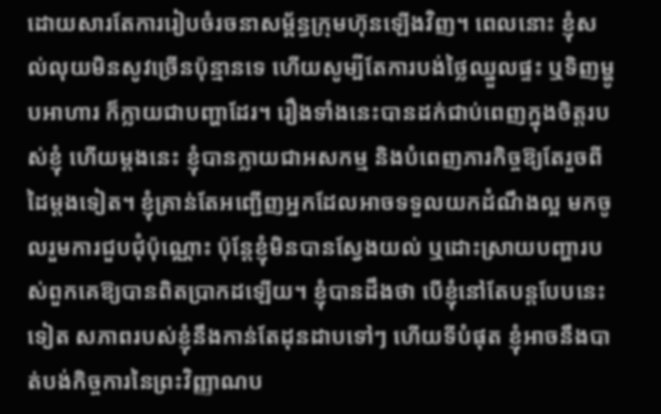ដោយសារតែការរៀបចំរចនាសម្ព័ន្ធក្រុមហ៊ុនឡើងវិញ។ ពេលនោះ ខ្ញុំសល់លុយមិនសូវច្រើនប៉ុន្មានទេ ហើយសូម្បីតែការបង់ថ្លៃឈ្នួលផ្ទះ ឬទិញម្ហូបអាហារ ក៏ក្លាយជាបញ្ហាដែរ។ រឿងទាំងនេះបានដក់ជាប់ពេញក្នុងចិត្តរបស់ខ្ញុំ ហើយម្ដងនេះ ខ្ញុំបានក្លាយជាអសកម្ម និងបំពេញភារកិច្ចឱ្យតែរួចពីដៃម្ដងទៀត។ ខ្ញុំគ្រាន់តែអញ្ជើញអ្នកដែលអាចទទួលយកដំណឹងល្អ មកចូលរួមការជួបជុំប៉ុណ្ណោះ ប៉ុន្តែខ្ញុំមិនបានស្វែងយល់ ឬដោះស្រាយបញ្ហារបស់ពួកគេឱ្យបានពិតប្រាកដឡើយ។ ខ្ញុំបានដឹងថា បើខ្ញុំនៅតែបន្តបែបនេះទៀត សភាពរបស់ខ្ញុំនឹងកាន់តែដុនដាបទៅៗ ហើយទីបំផុត ខ្ញុំអាចនឹងបាត់បង់កិច្ចការនៃព្រះវិញ្ញាណប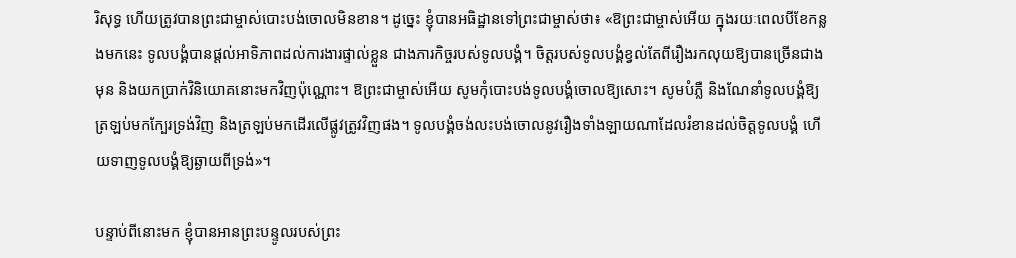រិសុទ្ធ ហើយត្រូវបានព្រះជាម្ចាស់បោះបង់ចោលមិនខាន។ ដូច្នេះ ខ្ញុំបានអធិដ្ឋានទៅព្រះជាម្ចាស់ថា៖ «ឱព្រះជាម្ចាស់អើយ ក្នុងរយៈពេលបីខែកន្លងមកនេះ ទូលបង្គំបានផ្តល់អាទិភាពដល់ការងារផ្ទាល់ខ្លួន ជាងភារកិច្ចរបស់ទូលបង្គំ។ ចិត្តរបស់ទូលបង្គំខ្វល់តែពីរឿងរកលុយឱ្យបានច្រើនជាងមុន និងយកប្រាក់វិនិយោគនោះមកវិញប៉ុណ្ណោះ។ ឱព្រះជាម្ចាស់អើយ សូមកុំបោះបង់ទូលបង្គំចោលឱ្យសោះ។ សូមបំភ្លឺ និងណែនាំទូលបង្គំឱ្យត្រឡប់មកក្បែរទ្រង់វិញ និងត្រឡប់មកដើរលើផ្លូវត្រូវវិញផង។ ទូលបង្គំចង់លះបង់ចោលនូវរឿងទាំងឡាយណាដែលរំខានដល់ចិត្តទូលបង្គំ ហើយទាញទូលបង្គំឱ្យឆ្ងាយពីទ្រង់»។

បន្ទាប់ពីនោះមក ខ្ញុំបានអានព្រះបន្ទូលរបស់ព្រះ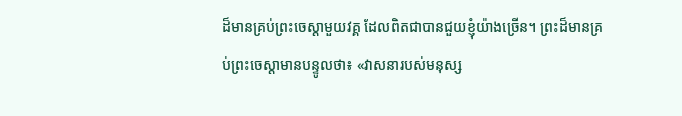ដ៏មានគ្រប់ព្រះចេស្ដាមួយវគ្គ ដែលពិតជាបានជួយខ្ញុំយ៉ាងច្រើន។ ព្រះដ៏មានគ្រប់ព្រះចេស្ដាមានបន្ទូលថា៖ «វាសនារបស់មនុស្ស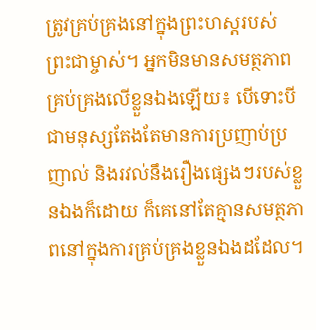ត្រូវគ្រប់គ្រងនៅក្នុងព្រះហស្ដរបស់ព្រះជាម្ចាស់។ អ្នកមិនមានសមត្ថភាពគ្រប់គ្រងលើខ្លួនឯងឡើយ៖ បើទោះបីជាមនុស្សតែងតែមានការប្រញាប់ប្រញាល់ និងរវល់នឹងរឿងផ្សេងៗរបស់ខ្លួនឯងក៏ដោយ ក៏គេនៅតែគ្មានសមត្ថភាពនៅក្នុងការគ្រប់គ្រងខ្លួនឯងដដែល។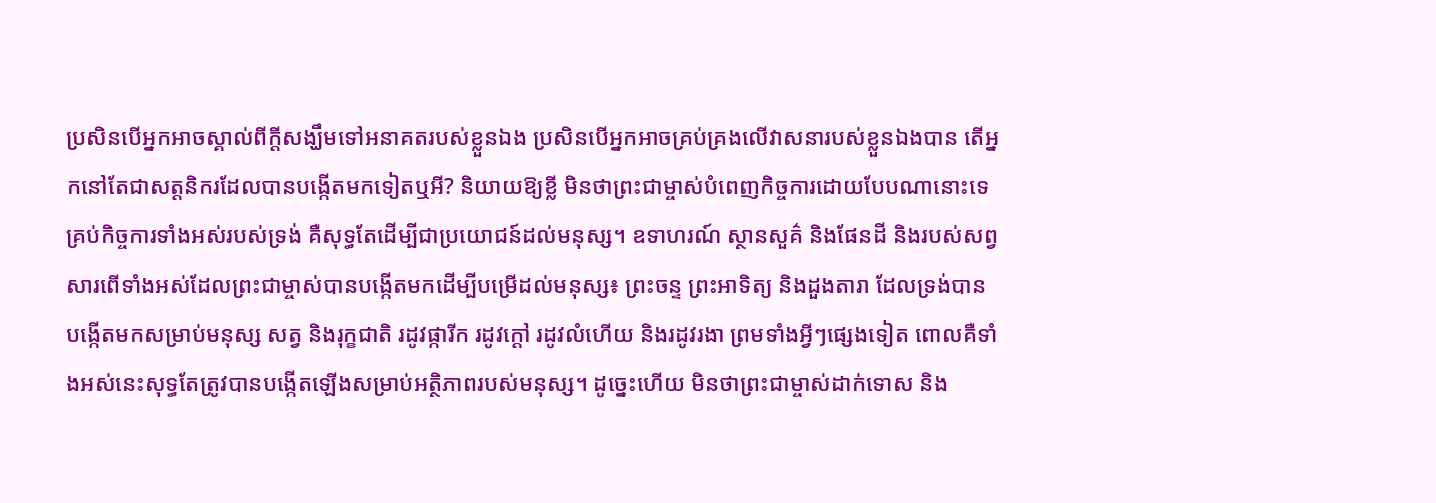ប្រសិនបើអ្នកអាចស្គាល់ពីក្ដីសង្ឃឹមទៅអនាគតរបស់ខ្លួនឯង ប្រសិនបើអ្នកអាចគ្រប់គ្រងលើវាសនារបស់ខ្លួនឯងបាន តើអ្នកនៅតែជាសត្តនិករដែលបានបង្កើតមកទៀតឬអី? និយាយឱ្យខ្លី មិនថាព្រះជាម្ចាស់បំពេញកិច្ចការដោយបែបណានោះទេគ្រប់កិច្ចការទាំងអស់របស់ទ្រង់ គឺសុទ្ធតែដើម្បីជាប្រយោជន៍ដល់មនុស្ស។ ឧទាហរណ៍ ស្ថានសួគ៌ និងផែនដី និងរបស់សព្វសារពើទាំងអស់ដែលព្រះជាម្ចាស់បានបង្កើតមកដើម្បីបម្រើដល់មនុស្ស៖ ព្រះចន្ទ ព្រះអាទិត្យ និងដួងតារា ដែលទ្រង់បានបង្កើតមកសម្រាប់មនុស្ស សត្វ និងរុក្ខជាតិ រដូវផ្ការីក រដូវក្ដៅ រដូវលំហើយ និងរដូវរងា ព្រមទាំងអ្វីៗផ្សេងទៀត ពោលគឺទាំងអស់នេះសុទ្ធតែត្រូវបានបង្កើតឡើងសម្រាប់អត្ថិភាពរបស់មនុស្ស។ ដូច្នេះហើយ មិនថាព្រះជាម្ចាស់ដាក់ទោស និង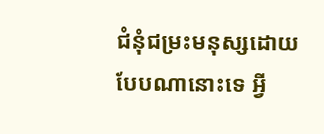ជំនុំជម្រះមនុស្សដោយបែបណានោះទេ អ្វី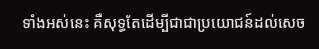ទាំងអស់នេះ គឺសុទ្ធតែដើម្បីជាជាប្រយោជន៍ដល់សេច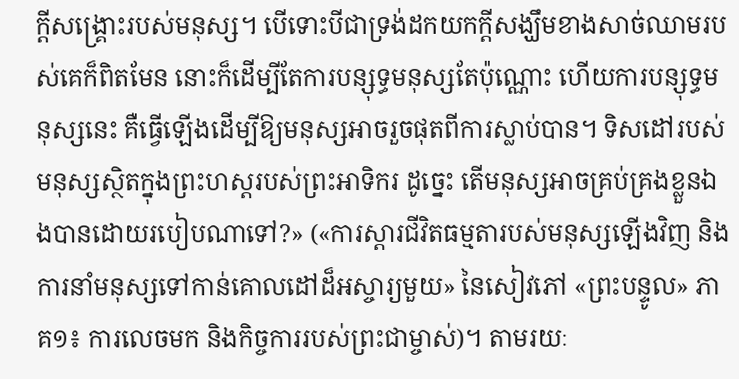ក្ដីសង្គ្រោះរបស់មនុស្ស។ បើទោះបីជាទ្រង់ដកយកក្ដីសង្ឃឹមខាងសាច់ឈាមរបស់គេក៏ពិតមែន នោះក៏ដើម្បីតែការបន្សុទ្ធមនុស្សតែប៉ុណ្ណោះ ហើយការបន្សុទ្ធមនុស្សនេះ គឺធ្វើឡើងដើម្បីឱ្យមនុស្សអាចរួចផុតពីការស្លាប់បាន។ ទិសដៅរបស់មនុស្សស្ថិតក្នុងព្រះហស្ដរបស់ព្រះអាទិករ ដូច្នេះ តើមនុស្សអាចគ្រប់គ្រងខ្លួនឯងបានដោយរបៀបណាទៅ?» («ការស្ដារជីវិតធម្មតារបស់មនុស្សឡើងវិញ និងការនាំមនុស្សទៅកាន់គោលដៅដ៏អស្ចារ្យមួយ» នៃសៀវភៅ «ព្រះបន្ទូល» ភាគ១៖ ការលេចមក និងកិច្ចការរបស់ព្រះជាម្ចាស់)។ តាមរយៈ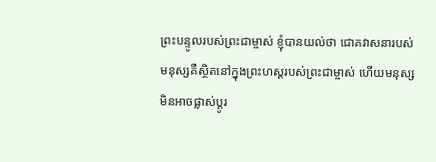ព្រះបន្ទូលរបស់ព្រះជាម្ចាស់ ខ្ញុំបានយល់ថា ជោគវាសនារបស់មនុស្សគឺស្ថិតនៅក្នុងព្រះហស្តរបស់ព្រះជាម្ចាស់ ហើយមនុស្សមិនអាចផ្លាស់ប្តូរ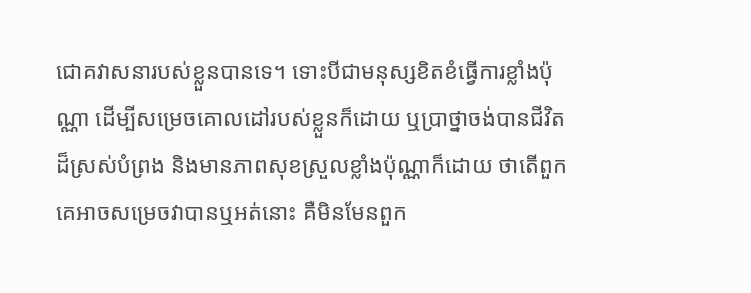ជោគវាសនារបស់ខ្លួនបានទេ។ ទោះបីជាមនុស្សខិតខំធ្វើការខ្លាំងប៉ុណ្ណា ដើម្បីសម្រេចគោលដៅរបស់ខ្លួនក៏ដោយ ឬប្រាថ្នាចង់បានជីវិតដ៏ស្រស់បំព្រង និងមានភាពសុខស្រួលខ្លាំងប៉ុណ្ណាក៏ដោយ ថាតើពួកគេអាចសម្រេចវាបានឬអត់នោះ គឺមិនមែនពួក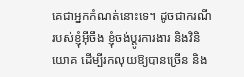គេជាអ្នកកំណត់នោះទេ។ ដូចជាករណីរបស់ខ្ញុំអ៊ីចឹង ខ្ញុំចង់ប្តូរការងារ និងវិនិយោគ ដើម្បីរកលុយឱ្យបានច្រើន និង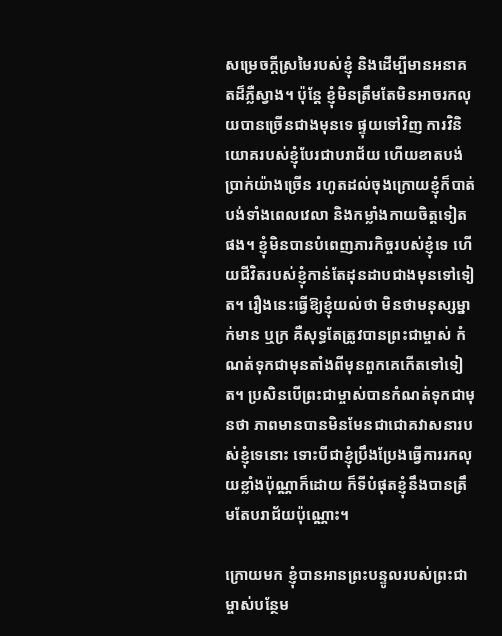សម្រេចក្ដីស្រមៃរបស់ខ្ញុំ និងដើម្បីមានអនាគតដ៏ភ្លឺស្វាង។ ប៉ុន្តែ ខ្ញុំមិនត្រឹមតែមិនអាចរកលុយបានច្រើនជាងមុនទេ ផ្ទុយទៅវិញ ការវិនិយោគរបស់ខ្ញុំបែរជាបរាជ័យ ហើយខាតបង់ប្រាក់យ៉ាងច្រើន រហូតដល់ចុងក្រោយខ្ញុំក៏បាត់បង់ទាំងពេលវេលា និងកម្លាំងកាយចិត្តទៀតផង។ ខ្ញុំមិនបានបំពេញភារកិច្ចរបស់ខ្ញុំទេ ហើយជីវិតរបស់ខ្ញុំកាន់តែដុនដាបជាងមុនទៅទៀត។ រឿងនេះធ្វើឱ្យខ្ញុំយល់ថា មិនថាមនុស្សម្នាក់មាន ឬក្រ គឺសុទ្ធតែត្រូវបានព្រះជាម្ចាស់ កំណត់ទុកជាមុនតាំងពីមុនពួកគេកើតទៅទៀត។ ប្រសិនបើព្រះជាម្ចាស់បានកំណត់ទុកជាមុនថា ភាពមានបានមិនមែនជាជោគវាសនារបស់ខ្ញុំទេនោះ ទោះបីជាខ្ញុំប្រឹងប្រែងធ្វើការរកលុយខ្លាំងប៉ុណ្ណាក៏ដោយ ក៏ទីបំផុតខ្ញុំនឹងបានត្រឹមតែបរាជ័យប៉ុណ្ណោះ។

ក្រោយមក ខ្ញុំបានអានព្រះបន្ទូលរបស់ព្រះជាម្ចាស់បន្ថែម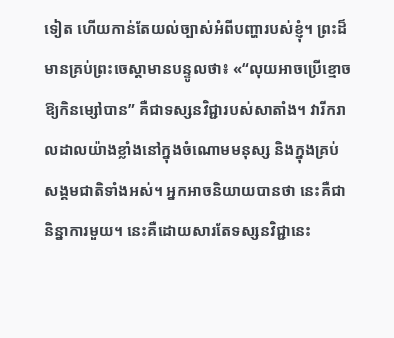ទៀត ហើយកាន់តែយល់ច្បាស់អំពីបញ្ហារបស់ខ្ញុំ។ ព្រះដ៏មានគ្រប់ព្រះចេស្ដាមានបន្ទូលថា៖ «“លុយអាចប្រើខ្មោចឱ្យកិនម្សៅបាន” គឺជាទស្សនវិជ្ជារបស់សាតាំង។ វារីករាលដាលយ៉ាងខ្លាំងនៅក្នុងចំណោមមនុស្ស និងក្នុងគ្រប់សង្គមជាតិទាំងអស់។ អ្នកអាចនិយាយបានថា នេះគឺជានិន្នាការមួយ។ នេះគឺដោយសារតែទស្សនវិជ្ជានេះ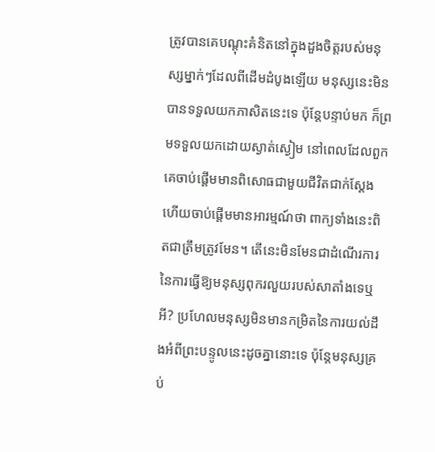ត្រូវបានគេបណ្ដុះគំនិតនៅក្នុងដួងចិត្តរបស់មនុស្សម្នាក់ៗដែលពីដើមដំបូងឡើយ មនុស្សនេះមិនបានទទួលយកភាសិតនេះទេ ប៉ុន្តែបន្ទាប់មក ក៏ព្រមទទួលយកដោយស្ងាត់ស្ងៀម នៅពេលដែលពួកគេចាប់ផ្ដើមមានពិសោធជាមួយជីវិតជាក់ស្ដែង ហើយចាប់ផ្ដើមមានអារម្មណ៍ថា ពាក្យទាំងនេះពិតជាត្រឹមត្រូវមែន។ តើនេះមិនមែនជាដំណើរការនៃការធ្វើឱ្យមនុស្សពុករលួយរបស់សាតាំងទេឬអី? ប្រហែលមនុស្សមិនមានកម្រិតនៃការយល់ដឹងអំពីព្រះបន្ទូលនេះដូចគ្នានោះទេ ប៉ុន្តែមនុស្សគ្រប់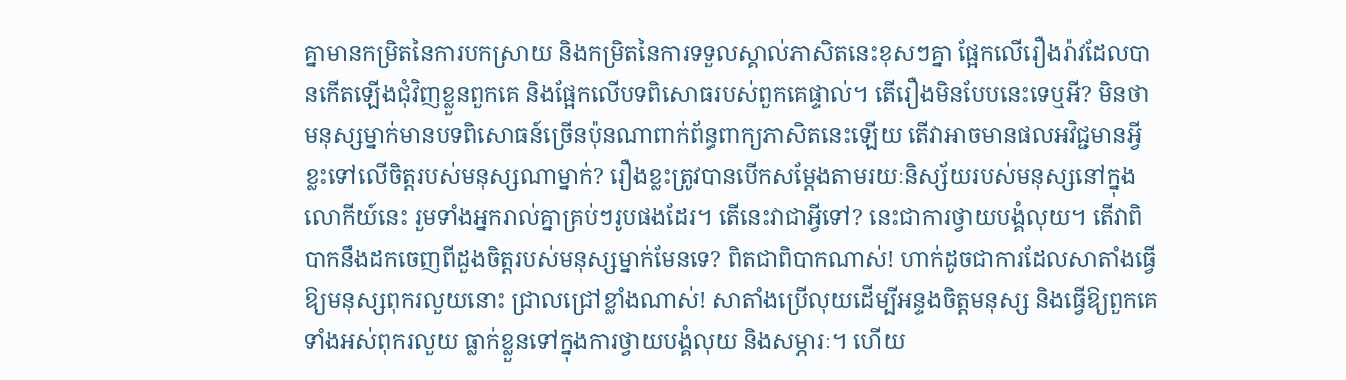គ្នាមានកម្រិតនៃការបកស្រាយ និងកម្រិតនៃការទទួលស្គាល់ភាសិតនេះខុសៗគ្នា ផ្អែកលើរឿងរ៉ាវដែលបានកើតឡើងជុំវិញខ្លួនពួកគេ និងផ្អែកលើបទពិសោធរបស់ពួកគេផ្ទាល់។ តើរឿងមិនបែបនេះទេឬអី? មិនថាមនុស្សម្នាក់មានបទពិសោធន៍ច្រើនប៉ុនណាពាក់ព័ន្ធពាក្យភាសិតនេះឡើយ តើវាអាចមានផលអវិជ្ជមានអ្វីខ្លះទៅលើចិត្តរបស់មនុស្សណាម្នាក់? រឿងខ្លះត្រូវបានបើកសម្ដែងតាមរយៈនិស្ស័យរបស់មនុស្សនៅក្នុងលោកីយ៍នេះ រួមទាំងអ្នករាល់គ្នាគ្រប់ៗរូបផងដែរ។ តើនេះវាជាអ្វីទៅ? នេះជាការថ្វាយបង្គំលុយ។ តើវាពិបាកនឹងដកចេញពីដួងចិត្តរបស់មនុស្សម្នាក់មែនទេ? ពិតជាពិបាកណាស់! ហាក់ដូចជាការដែលសាតាំងធ្វើឱ្យមនុស្សពុករលួយនោះ ជ្រាលជ្រៅខ្លាំងណាស់! សាតាំងប្រើលុយដើម្បីអន្ទងចិត្តមនុស្ស និងធ្វើឱ្យពួកគេទាំងអស់ពុករលួយ ធ្លាក់ខ្លួនទៅក្នុងការថ្វាយបង្គំលុយ និងសម្ភារៈ។ ហើយ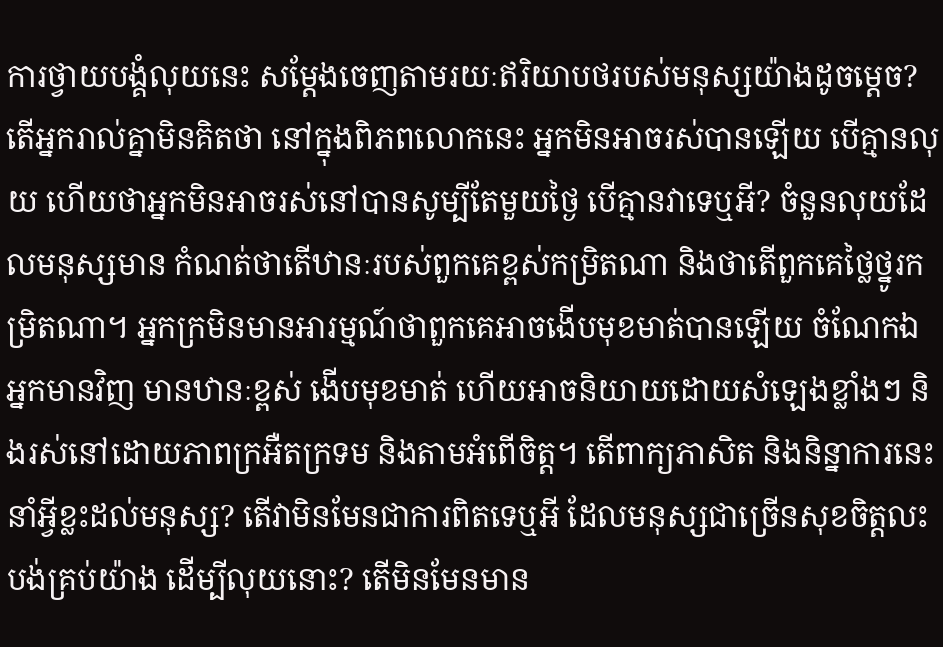ការថ្វាយបង្គំលុយនេះ សម្ដែងចេញតាមរយៈឥរិយាបថរបស់មនុស្សយ៉ាងដូចម្តេច? តើអ្នករាល់គ្នាមិនគិតថា នៅក្នុងពិភពលោកនេះ អ្នកមិនអាចរស់បានឡើយ បើគ្មានលុយ ហើយថាអ្នកមិនអាចរស់នៅបានសូម្បីតែមួយថ្ងៃ បើគ្មានវាទេឬអី? ចំនួនលុយដែលមនុស្សមាន កំណត់ថាតើឋានៈរបស់ពួកគេខ្ពស់កម្រិតណា និងថាតើពួកគេថ្លៃថ្នូរកម្រិតណា។ អ្នកក្រមិនមានអារម្មណ៍ថាពួកគេអាចងើបមុខមាត់បានឡើយ ចំណែកឯអ្នកមានវិញ មានឋានៈខ្ពស់ ងើបមុខមាត់ ហើយអាចនិយាយដោយសំឡេងខ្លាំងៗ និងរស់នៅដោយភាពក្រអឺតក្រទម និងតាមអំពើចិត្ត។ តើពាក្យភាសិត និងនិន្នាការនេះ នាំអ្វីខ្លះដល់មនុស្ស? តើវាមិនមែនជាការពិតទេឬអី ដែលមនុស្សជាច្រើនសុខចិត្តលះបង់គ្រប់យ៉ាង ដើម្បីលុយនោះ? តើមិនមែនមាន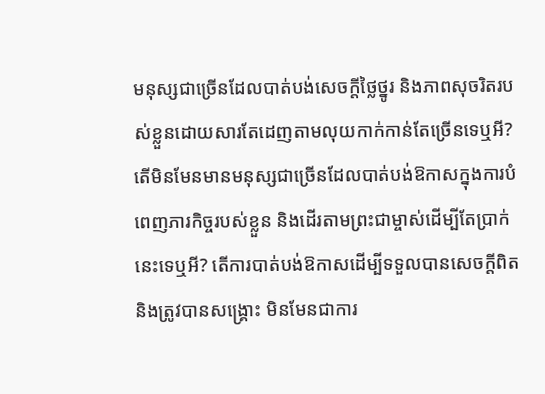មនុស្សជាច្រើនដែលបាត់បង់សេចក្តីថ្លៃថ្នូរ និងភាពសុចរិតរបស់ខ្លួនដោយសារតែដេញតាមលុយកាក់កាន់តែច្រើនទេឬអី? តើមិនមែនមានមនុស្សជាច្រើនដែលបាត់បង់ឱកាសក្នុងការបំពេញភារកិច្ចរបស់ខ្លួន និងដើរតាមព្រះជាម្ចាស់ដើម្បីតែប្រាក់នេះទេឬអី? តើការបាត់បង់ឱកាសដើម្បីទទួលបានសេចក្ដីពិត និងត្រូវបានសង្រ្គោះ មិនមែនជាការ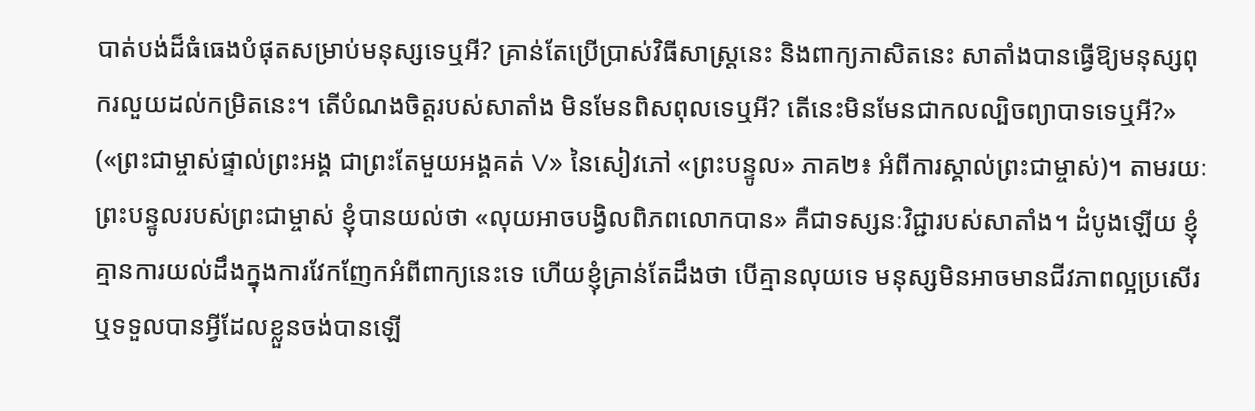បាត់បង់ដ៏ធំធេងបំផុតសម្រាប់មនុស្សទេឬអី? គ្រាន់តែប្រើប្រាស់វិធីសាស្ត្រនេះ និងពាក្យភាសិតនេះ សាតាំងបានធ្វើឱ្យមនុស្សពុករលួយដល់កម្រិតនេះ។ តើបំណងចិត្តរបស់សាតាំង មិនមែនពិសពុលទេឬអី? តើនេះមិនមែនជាកលល្បិចព្យាបាទទេឬអី?» («ព្រះជាម្ចាស់ផ្ទាល់ព្រះអង្គ ជាព្រះតែមួយអង្គគត់ V» នៃសៀវភៅ «ព្រះបន្ទូល» ភាគ២៖ អំពីការស្គាល់ព្រះជាម្ចាស់)។ តាមរយៈព្រះបន្ទូលរបស់ព្រះជាម្ចាស់ ខ្ញុំបានយល់ថា «លុយអាចបង្វិលពិភពលោកបាន» គឺជាទស្សនៈវិជ្ជារបស់សាតាំង។ ដំបូងឡើយ ខ្ញុំគ្មានការយល់ដឹងក្នុងការវែកញែកអំពីពាក្យនេះទេ ហើយខ្ញុំគ្រាន់តែដឹងថា បើគ្មានលុយទេ មនុស្សមិនអាចមានជីវភាពល្អប្រសើរ ឬទទួលបានអ្វីដែលខ្លួនចង់បានឡើ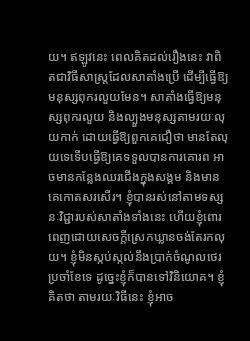យ។ ឥឡូវនេះ ពេលគិតដល់រឿងនេះ វាពិតជាវិធីសាស្ត្រដែលសាតាំងប្រើ ដើម្បីធ្វើឱ្យមនុស្សពុករលួយមែន។ សាតាំងធ្វើឱ្យមនុស្សពុករលួយ និងល្បួងមនុស្សតាមរយៈលុយកាក់ ដោយធ្វើឱ្យពួកគេជឿថា មានតែលុយទេទើបធ្វើឱ្យគេទទួលបានការគោរព អាចមានកន្លែងឈរជើងក្នុងសង្គម និងមានគេកោតសរសើរ។ ខ្ញុំបានរស់នៅតាមទស្សនៈវិជ្ជារបស់សាតាំងទាំងនេះ ហើយខ្ញុំពោរពេញដោយសេចក្ដីស្រេកឃ្លានចង់តែរកលុយ។ ខ្ញុំមិនស្កប់ស្កល់នឹងប្រាក់ចំណូលថេរប្រចាំខែទេ ដូច្នេះខ្ញុំក៏បានទៅវិនិយោគ។ ខ្ញុំគិតថា តាមរយៈវិធីនេះ ខ្ញុំអាច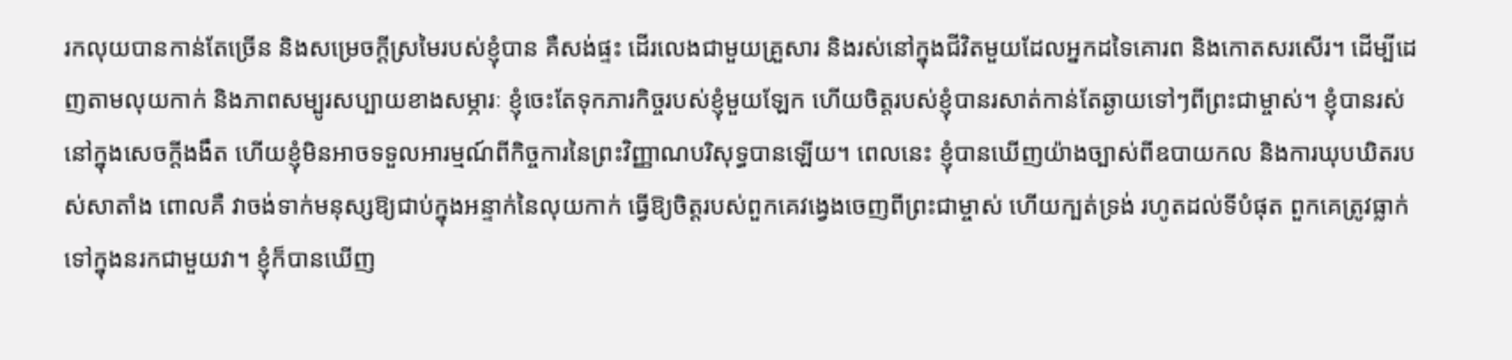រកលុយបានកាន់តែច្រើន និងសម្រេចក្ដីស្រមៃរបស់ខ្ញុំបាន គឺសង់ផ្ទះ ដើរលេងជាមួយគ្រួសារ និងរស់នៅក្នុងជីវិតមួយដែលអ្នកដទៃគោរព និងកោតសរសើរ។ ដើម្បីដេញតាមលុយកាក់ និងភាពសម្បូរសប្បាយខាងសម្ភារៈ ខ្ញុំចេះតែទុកភារកិច្ចរបស់ខ្ញុំមួយឡែក ហើយចិត្តរបស់ខ្ញុំបានរសាត់កាន់តែឆ្ងាយទៅៗពីព្រះជាម្ចាស់។ ខ្ញុំបានរស់នៅក្នុងសេចក្ដីងងឹត ហើយខ្ញុំមិនអាចទទួលអារម្មណ៍ពីកិច្ចការនៃព្រះវិញ្ញាណបរិសុទ្ធបានឡើយ។ ពេលនេះ ខ្ញុំបានឃើញយ៉ាងច្បាស់ពីឧបាយកល និងការឃុបឃិតរបស់សាតាំង ពោលគឺ វាចង់ទាក់មនុស្សឱ្យជាប់ក្នុងអន្ទាក់នៃលុយកាក់ ធ្វើឱ្យចិត្តរបស់ពួកគេវង្វេងចេញពីព្រះជាម្ចាស់ ហើយក្បត់ទ្រង់ រហូតដល់ទីបំផុត ពួកគេត្រូវធ្លាក់ទៅក្នុងនរកជាមួយវា។ ខ្ញុំក៏បានឃើញ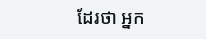ដែរថា អ្នក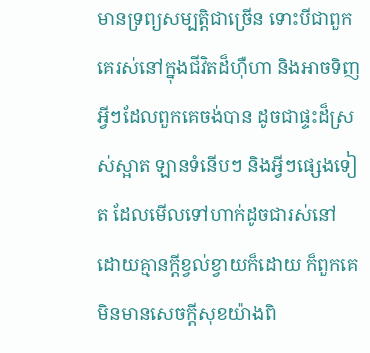មានទ្រព្យសម្បត្ដិជាច្រើន ទោះបីជាពួកគេរស់នៅក្នុងជីវិតដ៏ហ៊ឺហា និងអាចទិញអ្វីៗដែលពួកគេចង់បាន ដូចជាផ្ទះដ៏ស្រស់ស្អាត ឡានទំនើបៗ និងអ្វីៗផ្សេងទៀត ដែលមើលទៅហាក់ដូចជារស់នៅដោយគ្មានក្ដីខ្វល់ខ្វាយក៏ដោយ ក៏ពួកគេមិនមានសេចក្ដីសុខយ៉ាងពិ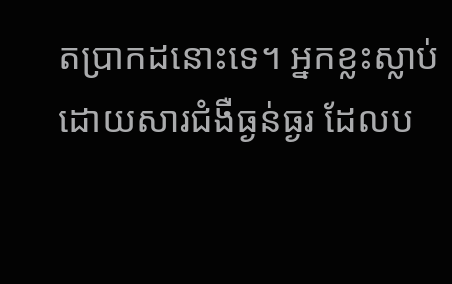តប្រាកដនោះទេ។ អ្នកខ្លះស្លាប់ដោយសារជំងឺធ្ងន់ធ្ងរ ដែលប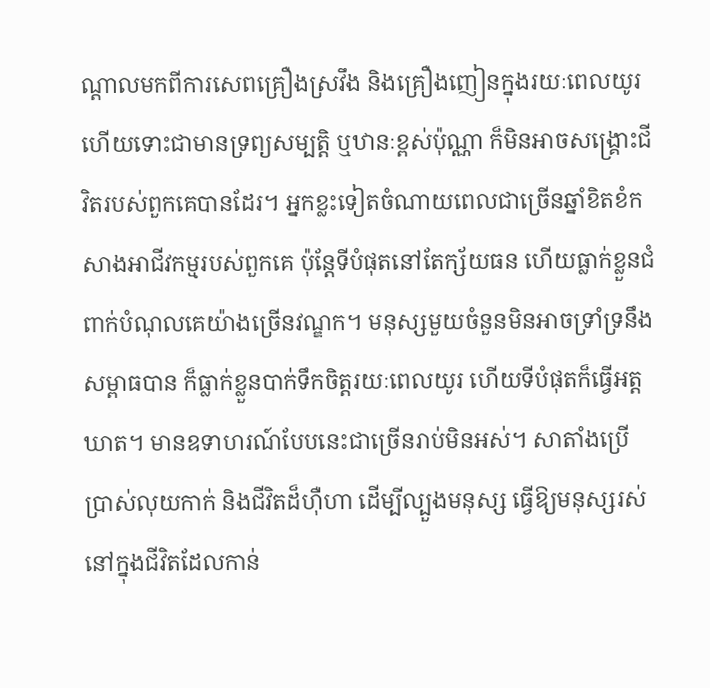ណ្ដាលមកពីការសេពគ្រឿងស្រវឹង និងគ្រឿងញៀនក្នុងរយៈពេលយូរ ហើយទោះជាមានទ្រព្យសម្បត្តិ ឬឋានៈខ្ពស់ប៉ុណ្ណា ក៏មិនអាចសង្គ្រោះជីវិតរបស់ពួកគេបានដែរ។ អ្នកខ្លះទៀតចំណាយពេលជាច្រើនឆ្នាំខិតខំកសាងអាជីវកម្មរបស់ពួកគេ ប៉ុន្តែទីបំផុតនៅតែក្ស័យធន ហើយធ្លាក់ខ្លួនជំពាក់បំណុលគេយ៉ាងច្រើនវណ្ឌក។ មនុស្សមួយចំនួនមិនអាចទ្រាំទ្រនឹងសម្ពាធបាន ក៏ធ្លាក់ខ្លួនបាក់ទឹកចិត្តរយៈពេលយូរ ហើយទីបំផុតក៏ធ្វើអត្តឃាត។ មានឧទាហរណ៍បែបនេះជាច្រើនរាប់មិនអស់។ សាតាំងប្រើប្រាស់លុយកាក់ និងជីវិតដ៏ហ៊ឺហា ដើម្បីល្បួងមនុស្ស ធ្វើឱ្យមនុស្សរស់នៅក្នុងជីវិតដែលកាន់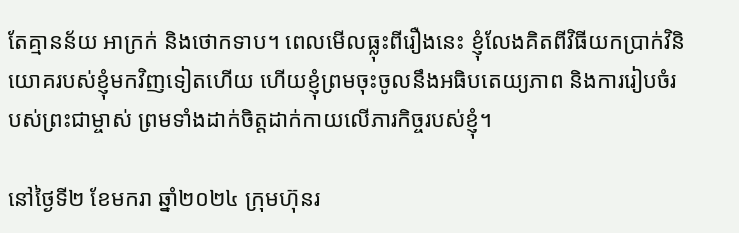តែគ្មានន័យ អាក្រក់ និងថោកទាប។ ពេលមើលធ្លុះពីរឿងនេះ ខ្ញុំលែងគិតពីវិធីយកប្រាក់វិនិយោគរបស់ខ្ញុំមកវិញទៀតហើយ ហើយខ្ញុំព្រមចុះចូលនឹងអធិបតេយ្យភាព និងការរៀបចំរបស់ព្រះជាម្ចាស់ ព្រមទាំងដាក់ចិត្តដាក់កាយលើភារកិច្ចរបស់ខ្ញុំ។

នៅថ្ងៃទី២ ខែមករា ឆ្នាំ២០២៤ ក្រុមហ៊ុនរ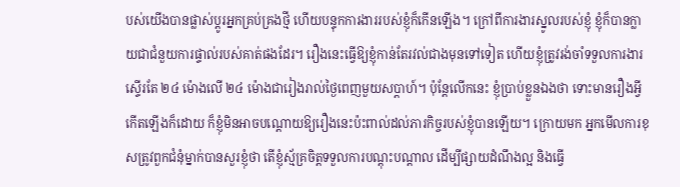បស់យើងបានផ្លាស់ប្ដូរអ្នកគ្រប់គ្រងថ្មី ហើយបន្ទុកការងាររបស់ខ្ញុំក៏កើនឡើង។ ក្រៅពីការងារស្នូលរបស់ខ្ញុំ ខ្ញុំក៏បានក្លាយជាជំនួយការផ្ទាល់របស់គាត់ផងដែរ។ រឿងនេះធ្វើឱ្យខ្ញុំកាន់តែរវល់ជាងមុនទៅទៀត ហើយខ្ញុំត្រូវរង់ចាំទទួលការងារស្ទើរតែ ២៤ ម៉ោងលើ ២៤ ម៉ោងជារៀងរាល់ថ្ងៃពេញមួយសប្ដាហ៍។ ប៉ុន្តែលើកនេះ ខ្ញុំប្រាប់ខ្លួនឯងថា ទោះមានរឿងអ្វីកើតឡើងក៏ដោយ ក៏ខ្ញុំមិនអាចបណ្ដោយឱ្យរឿងនេះប៉ះពាល់ដល់ភារកិច្ចរបស់ខ្ញុំបានឡើយ។ ក្រោយមក អ្នកមើលការខុសត្រូវពួកជំនុំម្នាក់បានសួរខ្ញុំថា តើខ្ញុំស្ម័គ្រចិត្តទទួលការបណ្ដុះបណ្ដាល ដើម្បីផ្សាយដំណឹងល្អ និងធ្វើ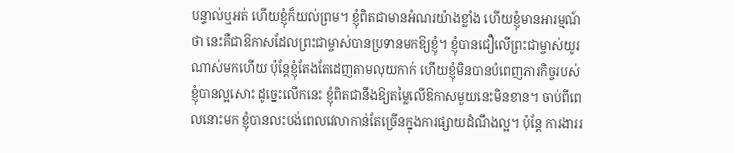បន្ទាល់ឬអត់ ហើយខ្ញុំក៏យល់ព្រម។ ខ្ញុំពិតជាមានអំណរយ៉ាងខ្លាំង ហើយខ្ញុំមានអារម្មណ៍ថា នេះគឺជាឱកាសដែលព្រះជាម្ចាស់បានប្រទានមកឱ្យខ្ញុំ។ ខ្ញុំបានជឿលើព្រះជាម្ចាស់យូរណាស់មកហើយ ប៉ុន្តែខ្ញុំតែងតែដេញតាមលុយកាក់ ហើយខ្ញុំមិនបានបំពេញភារកិច្ចរបស់ខ្ញុំបានល្អសោះ ដូច្នេះលើកនេះ ខ្ញុំពិតជានឹងឱ្យតម្លៃលើឱកាសមួយនេះមិនខាន។ ចាប់ពីពេលនោះមក ខ្ញុំបានលះបង់ពេលវេលាកាន់តែច្រើនក្នុងការផ្សាយដំណឹងល្អ។ ប៉ុន្តែ ការងាររ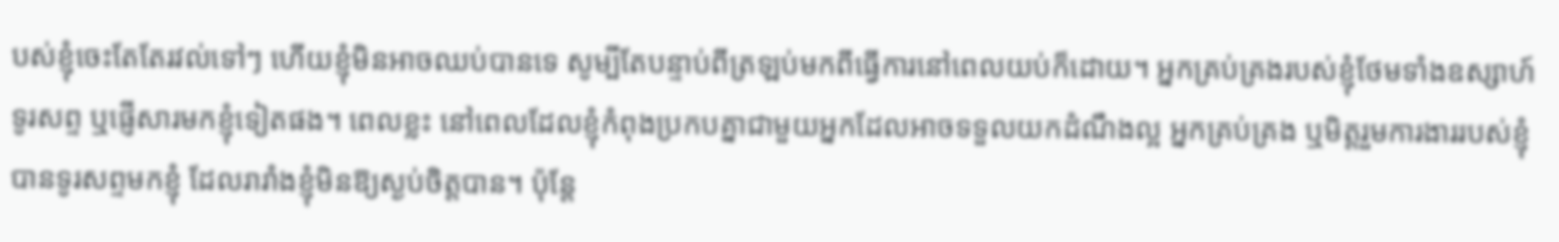បស់ខ្ញុំចេះតែតែរវល់ទៅៗ ហើយខ្ញុំមិនអាចឈប់បានទេ សូម្បីតែបន្ទាប់ពីត្រឡប់មកពីធ្វើការនៅពេលយប់ក៏ដោយ។ អ្នកគ្រប់គ្រងរបស់ខ្ញុំថែមទាំងឧស្សាហ៍ទូរសព្ទ ឬផ្ញើសារមកខ្ញុំទៀតផង។ ពេលខ្លះ នៅពេលដែលខ្ញុំកំពុងប្រកបគ្នាជាមួយអ្នកដែលអាចទទួលយកដំណឹងល្អ អ្នកគ្រប់គ្រង ឬមិត្តរួមការងាររបស់ខ្ញុំបានទូរសព្ទមកខ្ញុំ ដែលរារាំងខ្ញុំមិនឱ្យស្ងប់ចិត្តបាន។ ប៉ុន្តែ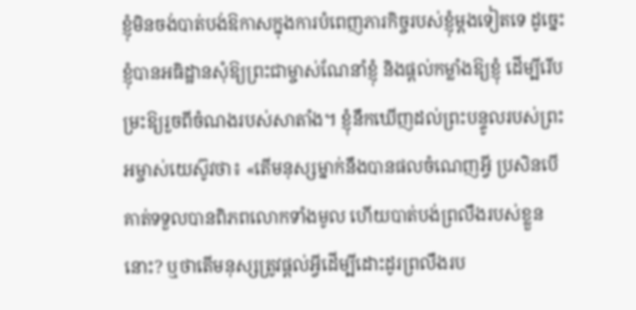ខ្ញុំមិនចង់បាត់បង់ឱកាសក្នុងការបំពេញភារកិច្ចរបស់ខ្ញុំម្ដងទៀតទេ ដូច្នេះ ខ្ញុំបានអធិដ្ឋានសុំឱ្យព្រះជាម្ចាស់ណែនាំខ្ញុំ និងផ្តល់កម្លាំងឱ្យខ្ញុំ ដើម្បីរើបម្រះឱ្យរួចពីចំណងរបស់សាតាំង។ ខ្ញុំនឹកឃើញដល់ព្រះបន្ទូលរបស់ព្រះអម្ចាស់យេស៊ូវថា៖ «តើមនុស្សម្នាក់នឹងបានផលចំណេញអ្វី ប្រសិនបើគាត់ទទួលបានពិភពលោកទាំងមូល ហើយបាត់បង់ព្រលឹងរបស់ខ្លួននោះ? ឬថាតើមនុស្សត្រូវផ្ដល់អ្វីដើម្បីដោះដូរព្រលឹងរប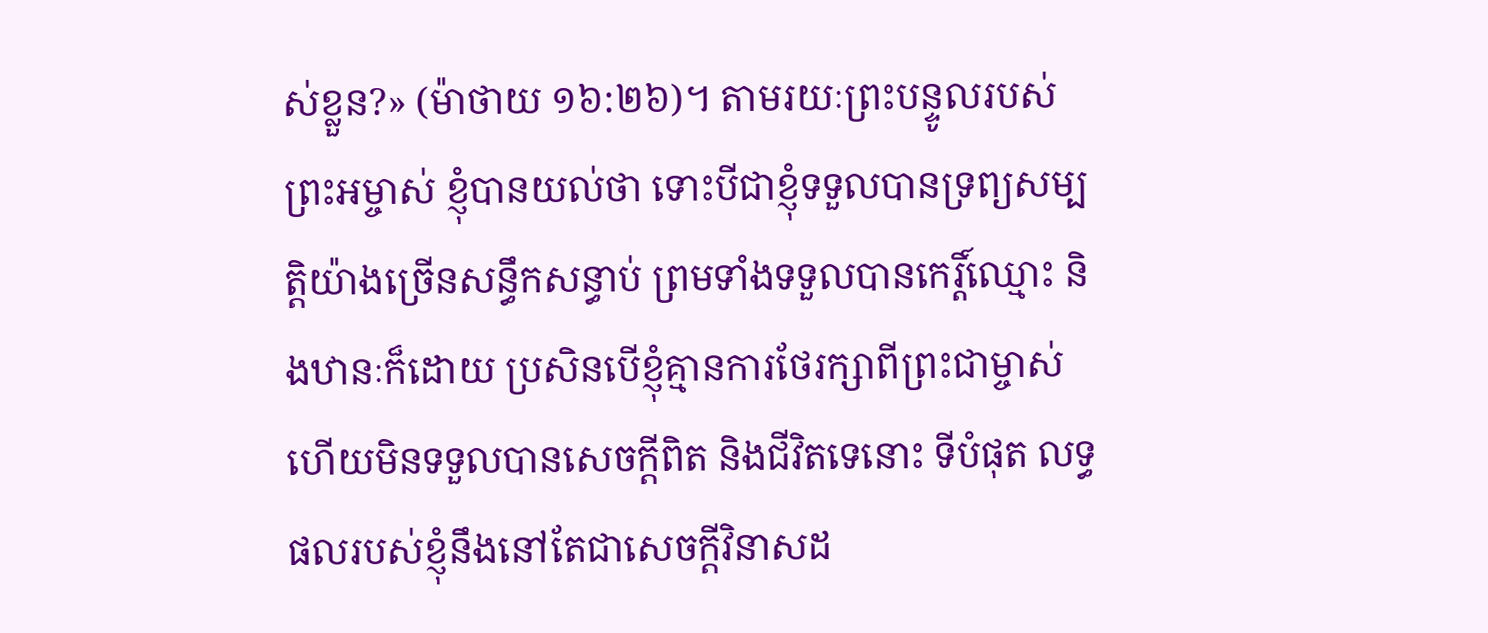ស់ខ្លួន?» (ម៉ាថាយ ១៦:២៦)។ តាមរយៈព្រះបន្ទូលរបស់ព្រះអម្ចាស់ ខ្ញុំបានយល់ថា ទោះបីជាខ្ញុំទទួលបានទ្រព្យសម្បត្តិយ៉ាងច្រើនសន្ធឹកសន្ធាប់ ព្រមទាំងទទួលបានកេរ្តិ៍ឈ្មោះ និងឋានៈក៏ដោយ ប្រសិនបើខ្ញុំគ្មានការថែរក្សាពីព្រះជាម្ចាស់ ហើយមិនទទួលបានសេចក្ដីពិត និងជីវិតទេនោះ ទីបំផុត លទ្ធផលរបស់ខ្ញុំនឹងនៅតែជាសេចក្ដីវិនាសដ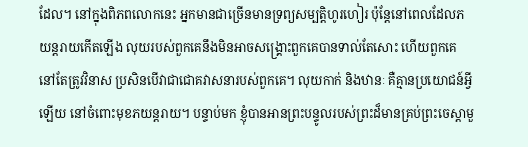ដែល។ នៅក្នុងពិភពលោកនេះ អ្នកមានជាច្រើនមានទ្រព្យសម្បត្តិហូរហៀរ ប៉ុន្តែនៅពេលដែលភយន្តរាយកើតឡើង លុយរបស់ពួកគេនឹងមិនអាចសង្គ្រោះពួកគេបានទាល់តែសោះ ហើយពួកគេនៅតែត្រូវវិនាស ប្រសិនបើវាជាជោគវាសនារបស់ពួកគេ។ លុយកាក់ និងឋានៈ គឺគ្មានប្រយោជន៍អ្វីឡើយ នៅចំពោះមុខភយន្តរាយ។ បន្ទាប់មក ខ្ញុំបានអានព្រះបន្ទូលរបស់ព្រះដ៏មានគ្រប់ព្រះចេស្ដាមួ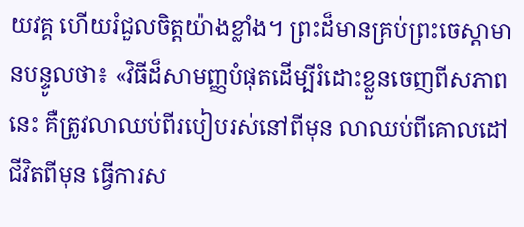យវគ្គ ហើយរំជួលចិត្តយ៉ាងខ្លាំង។ ព្រះដ៏មានគ្រប់ព្រះចេស្ដាមានបន្ទូលថា៖ «វិធីដ៏សាមញ្ញបំផុតដើម្បីរំដោះខ្លួនចេញពីសភាពនេះ គឺត្រូវលាឈប់ពីរបៀបរស់នៅពីមុន លាឈប់ពីគោលដៅជីវិតពីមុន ធ្វើការស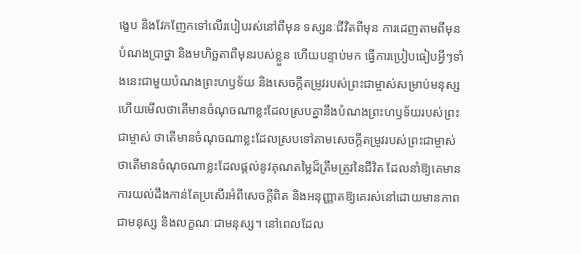ង្ខេប និងវែកញែកទៅលើរបៀបរស់នៅពីមុន ទស្សនៈជីវិតពីមុន ការដេញតាមពីមុន បំណងប្រាថ្នា និងមហិច្ឆតាពីមុនរបស់ខ្លួន ហើយបន្ទាប់មក ធ្វើការប្រៀបធៀបអ្វីៗទាំងនេះជាមួយបំណងព្រះហឫទ័យ និងសេចក្ដីតម្រូវរបស់ព្រះជាម្ចាស់សម្រាប់មនុស្ស ហើយមើលថាតើមានចំណុចណាខ្លះដែលស្របគ្នានឹងបំណងព្រះហឫទ័យរបស់ព្រះជាម្ចាស់ ថាតើមានចំណុចណាខ្លះដែលស្របទៅតាមសេចក្ដីតម្រូវរបស់ព្រះជាម្ចាស់ ថាតើមានចំណុចណាខ្លះដែលផ្ដល់នូវគុណតម្លៃដ៏ត្រឹមត្រូវនៃជីវិត ដែលនាំឱ្យគេមានការយល់ដឹងកាន់តែប្រសើរអំពីសេចក្តីពិត និងអនុញ្ញាតឱ្យគេរស់នៅដោយមានភាពជាមនុស្ស និងលក្ខណៈជាមនុស្ស។ នៅពេលដែល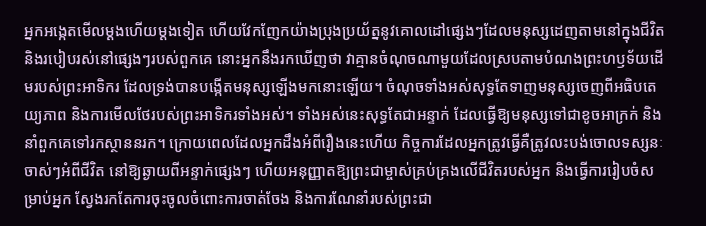អ្នកអង្កេតមើលម្ដងហើយម្ដងទៀត ហើយវែកញែកយ៉ាងប្រុងប្រយ័ត្ននូវគោលដៅផ្សេងៗដែលមនុស្សដេញតាមនៅក្នុងជីវិត និងរបៀបរស់នៅផ្សេងៗរបស់ពួកគេ នោះអ្នកនឹងរកឃើញថា វាគ្មានចំណុចណាមួយដែលស្របតាមបំណងព្រះហឫទ័យដើមរបស់ព្រះអាទិករ ដែលទ្រង់បានបង្កើតមនុស្សឡើងមកនោះឡើយ។ ចំណុចទាំងអស់សុទ្ធតែទាញមនុស្សចេញពីអធិបតេយ្យភាព និងការមើលថែរបស់ព្រះអាទិករទាំងអស់។ ទាំងអស់នេះសុទ្ធតែជាអន្ទាក់ ដែលធ្វើឱ្យមនុស្សទៅជាខូចអាក្រក់ និងនាំពួកគេទៅរកស្ថាននរក។ ក្រោយពេលដែលអ្នកដឹងអំពីរឿងនេះហើយ កិច្ចការដែលអ្នកត្រូវធ្វើគឺត្រូវលះបង់ចោលទស្សនៈចាស់ៗអំពីជីវិត នៅឱ្យឆ្ងាយពីអន្ទាក់ផ្សេងៗ ហើយអនុញ្ញាតឱ្យព្រះជាម្ចាស់គ្រប់គ្រងលើជីវិតរបស់អ្នក និងធ្វើការរៀបចំសម្រាប់អ្នក ស្វែងរកតែការចុះចូលចំពោះការចាត់ចែង និងការណែនាំរបស់ព្រះជា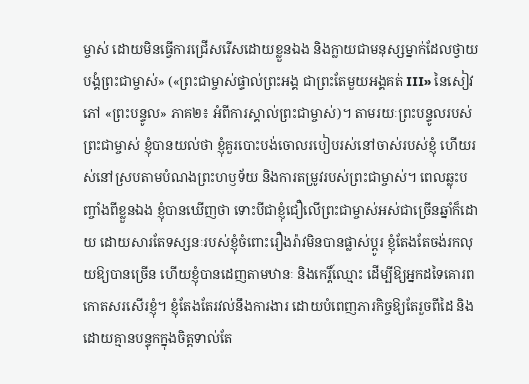ម្ចាស់ ដោយមិនធ្វើការជ្រើសរើសដោយខ្លួនឯង និងក្លាយជាមនុស្សម្នាក់ដែលថ្វាយបង្គំព្រះជាម្ចាស់» («ព្រះជាម្ចាស់ផ្ទាល់ព្រះអង្គ ជាព្រះតែមួយអង្គគត់ III» នៃសៀវភៅ «ព្រះបន្ទូល» ភាគ២៖ អំពីការស្គាល់ព្រះជាម្ចាស់)។ តាមរយៈព្រះបន្ទូលរបស់ព្រះជាម្ចាស់ ខ្ញុំបានយល់ថា ខ្ញុំគួរបោះបង់ចោលរបៀបរស់នៅចាស់របស់ខ្ញុំ ហើយរស់នៅស្របតាមបំណងព្រះហឫទ័យ និងការតម្រូវរបស់ព្រះជាម្ចាស់។ ពេលឆ្លុះបញ្ចាំងពីខ្លួនឯង ខ្ញុំបានឃើញថា ទោះបីជាខ្ញុំជឿលើព្រះជាម្ចាស់អស់ជាច្រើនឆ្នាំក៏ដោយ ដោយសារតែទស្សនៈរបស់ខ្ញុំចំពោះរឿងរ៉ាវមិនបានផ្លាស់ប្ដូរ ខ្ញុំតែងតែចង់រកលុយឱ្យបានច្រើន ហើយខ្ញុំបានដេញតាមឋានៈ និងកេរ្តិ៍ឈ្មោះ ដើម្បីឱ្យអ្នកដទៃគោរពកោតសរសើរខ្ញុំ។ ខ្ញុំតែងតែរវល់នឹងការងារ ដោយបំពេញភារកិច្ចឱ្យតែរួចពីដៃ និងដោយគ្មានបន្ទុកក្នុងចិត្តទាល់តែ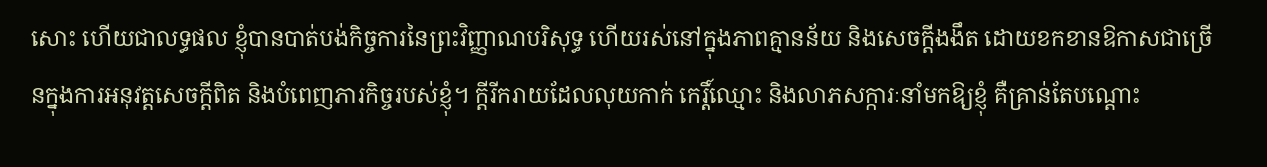សោះ ហើយជាលទ្ធផល ខ្ញុំបានបាត់បង់កិច្ចការនៃព្រះវិញ្ញាណបរិសុទ្ធ ហើយរស់នៅក្នុងភាពគ្មានន័យ និងសេចក្ដីងងឹត ដោយខកខានឱកាសជាច្រើនក្នុងការអនុវត្តសេចក្ដីពិត និងបំពេញភារកិច្ចរបស់ខ្ញុំ។ ក្ដីរីករាយដែលលុយកាក់ កេរ្តិ៍ឈ្មោះ និងលាភសក្ការៈនាំមកឱ្យខ្ញុំ គឺគ្រាន់តែបណ្ដោះ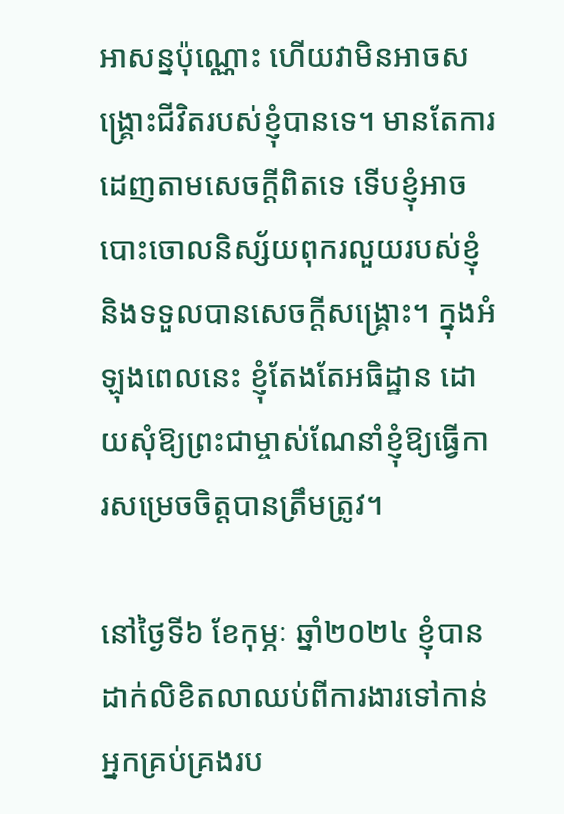អាសន្នប៉ុណ្ណោះ ហើយវាមិនអាចសង្គ្រោះជីវិតរបស់ខ្ញុំបានទេ។ មានតែការដេញតាមសេចក្ដីពិតទេ ទើបខ្ញុំអាចបោះចោលនិស្ស័យពុករលួយរបស់ខ្ញុំ និងទទួលបានសេចក្ដីសង្គ្រោះ។ ក្នុងអំឡុងពេលនេះ ខ្ញុំតែងតែអធិដ្ឋាន ដោយសុំឱ្យព្រះជាម្ចាស់ណែនាំខ្ញុំឱ្យធ្វើការសម្រេចចិត្តបានត្រឹមត្រូវ។

នៅថ្ងៃទី៦ ខែកុម្ភៈ ឆ្នាំ២០២៤ ខ្ញុំបានដាក់លិខិតលាឈប់ពីការងារទៅកាន់អ្នកគ្រប់គ្រងរប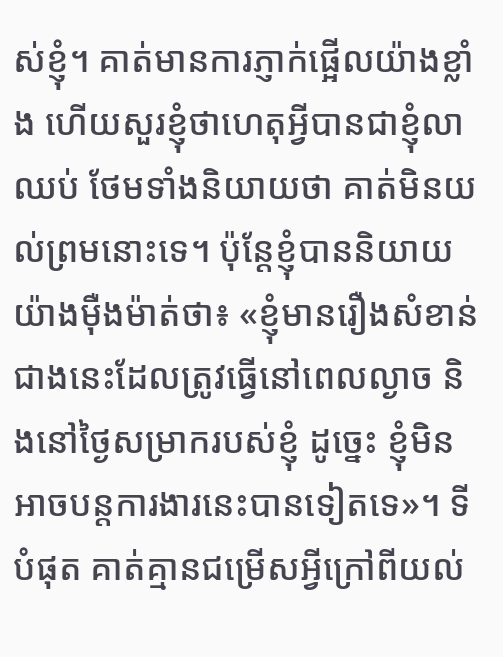ស់ខ្ញុំ។ គាត់មានការភ្ញាក់ផ្អើលយ៉ាងខ្លាំង ហើយសួរខ្ញុំថាហេតុអ្វីបានជាខ្ញុំលាឈប់ ថែមទាំងនិយាយថា គាត់មិនយល់ព្រមនោះទេ។ ប៉ុន្តែខ្ញុំបាននិយាយយ៉ាងម៉ឺងម៉ាត់ថា៖ «ខ្ញុំមានរឿងសំខាន់ជាងនេះដែលត្រូវធ្វើនៅពេលល្ងាច និងនៅថ្ងៃសម្រាករបស់ខ្ញុំ ដូច្នេះ ខ្ញុំមិនអាចបន្តការងារនេះបានទៀតទេ»។ ទីបំផុត គាត់គ្មានជម្រើសអ្វីក្រៅពីយល់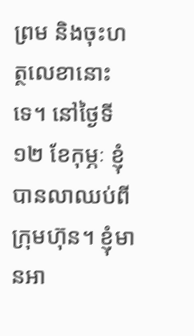ព្រម និងចុះហត្ថលេខានោះទេ។ នៅថ្ងៃទី១២ ខែកុម្ភៈ ខ្ញុំបានលាឈប់ពីក្រុមហ៊ុន។ ខ្ញុំមានអា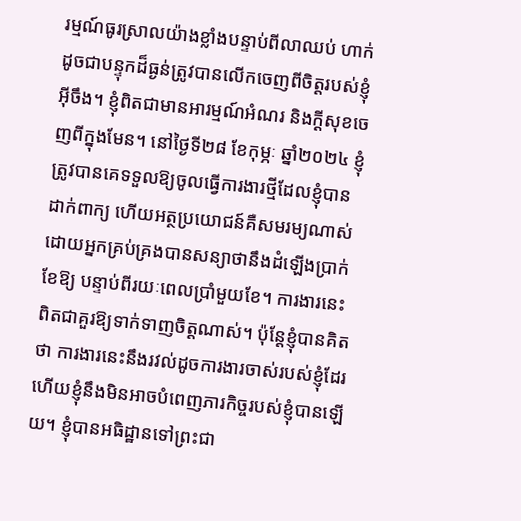រម្មណ៍ធូរស្រាលយ៉ាងខ្លាំងបន្ទាប់ពីលាឈប់ ហាក់ដូចជាបន្ទុកដ៏ធ្ងន់ត្រូវបានលើកចេញពីចិត្តរបស់ខ្ញុំអ៊ីចឹង។ ខ្ញុំពិតជាមានអារម្មណ៍អំណរ និងក្ដីសុខចេញពីក្នុងមែន។ នៅថ្ងៃទី២៨ ខែកុម្ភៈ ឆ្នាំ២០២៤ ខ្ញុំត្រូវបានគេទទួលឱ្យចូលធ្វើការងារថ្មីដែលខ្ញុំបានដាក់ពាក្យ ហើយអត្ថប្រយោជន៍គឺសមរម្យណាស់ ដោយអ្នកគ្រប់គ្រងបានសន្យាថានឹងដំឡើងប្រាក់ខែឱ្យ បន្ទាប់ពីរយៈពេលប្រាំមួយខែ។ ការងារនេះពិតជាគួរឱ្យទាក់ទាញចិត្តណាស់។ ប៉ុន្តែខ្ញុំបានគិតថា ការងារនេះនឹងរវល់ដូចការងារចាស់របស់ខ្ញុំដែរ ហើយខ្ញុំនឹងមិនអាចបំពេញភារកិច្ចរបស់ខ្ញុំបានឡើយ។ ខ្ញុំបានអធិដ្ឋានទៅព្រះជា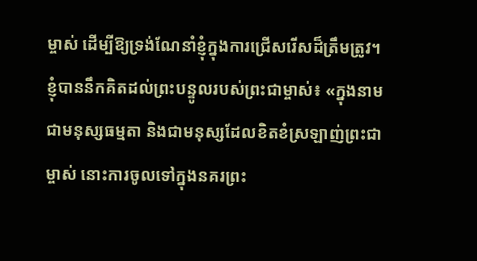ម្ចាស់ ដើម្បីឱ្យទ្រង់ណែនាំខ្ញុំក្នុងការជ្រើសរើសដ៏ត្រឹមត្រូវ។ ខ្ញុំបាននឹកគិតដល់ព្រះបន្ទូលរបស់ព្រះជាម្ចាស់៖ «ក្នុងនាមជាមនុស្សធម្មតា និងជាមនុស្សដែលខិតខំស្រឡាញ់ព្រះជាម្ចាស់ នោះការចូលទៅក្នុងនគរព្រះ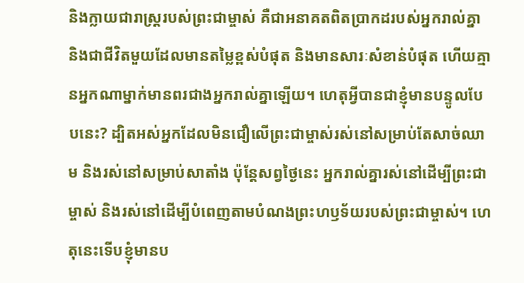និងក្លាយជារាស្ដ្ររបស់ព្រះជាម្ចាស់ គឺជាអនាគតពិតប្រាកដរបស់អ្នករាល់គ្នា និងជាជីវិតមួយដែលមានតម្លៃខ្ពស់បំផុត និងមានសារៈសំខាន់បំផុត ហើយគ្មានអ្នកណាម្នាក់មានពរជាងអ្នករាល់គ្នាឡើយ។ ហេតុអ្វីបានជាខ្ញុំមានបន្ទូលបែបនេះ? ដ្បិតអស់អ្នកដែលមិនជឿលើព្រះជាម្ចាស់រស់នៅសម្រាប់តែសាច់ឈាម និងរស់នៅសម្រាប់សាតាំង ប៉ុន្តែសព្វថ្ងៃនេះ អ្នករាល់គ្នារស់នៅដើម្បីព្រះជាម្ចាស់ និងរស់នៅដើម្បីបំពេញតាមបំណងព្រះហឫទ័យរបស់ព្រះជាម្ចាស់។ ហេតុនេះទើបខ្ញុំមានប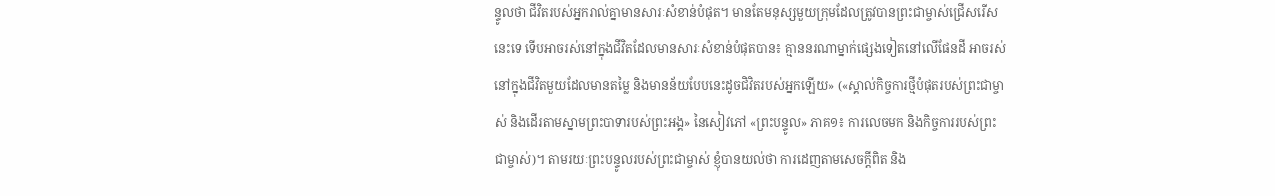ន្ទូលថា ជីវិតរបស់អ្នករាល់គ្នាមានសារៈសំខាន់បំផុត។ មានតែមនុស្សមួយក្រុមដែលត្រូវបានព្រះជាម្ចាស់ជ្រើសរើសនេះទេ ទើបអាចរស់នៅក្នុងជីវិតដែលមានសារៈសំខាន់បំផុតបាន៖ គ្មាននរណាម្នាក់ផ្សេងទៀតនៅលើផែនដី អាចរស់នៅក្នុងជីវិតមួយដែលមានតម្លៃ និងមានន័យបែបនេះដូចជិវិតរបស់អ្នកឡើយ» («ស្គាល់កិច្ចការថ្មីបំផុតរបស់ព្រះជាម្ចាស់ និងដើរតាមស្នាមព្រះបាទារបស់ព្រះអង្គ» នៃសៀវភៅ «ព្រះបន្ទូល» ភាគ១៖ ការលេចមក និងកិច្ចការរបស់ព្រះជាម្ចាស់)។ តាមរយៈព្រះបន្ទូលរបស់ព្រះជាម្ចាស់ ខ្ញុំបានយល់ថា ការដេញតាមសេចក្ដីពិត និង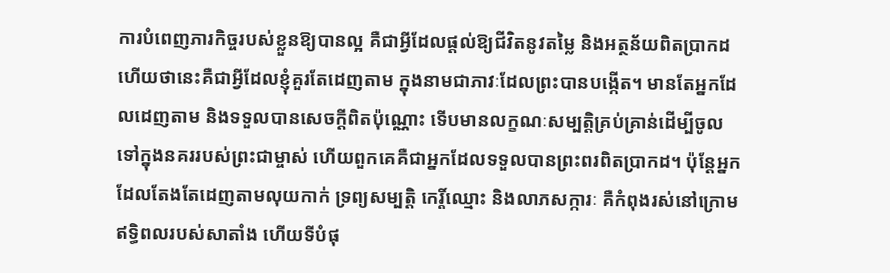ការបំពេញភារកិច្ចរបស់ខ្លួនឱ្យបានល្អ គឺជាអ្វីដែលផ្ដល់ឱ្យជីវិតនូវតម្លៃ និងអត្ថន័យពិតប្រាកដ ហើយថានេះគឺជាអ្វីដែលខ្ញុំគួរតែដេញតាម ក្នុងនាមជាភាវៈដែលព្រះបានបង្កើត។ មានតែអ្នកដែលដេញតាម និងទទួលបានសេចក្ដីពិតប៉ុណ្ណោះ ទើបមានលក្ខណៈសម្បត្តិគ្រប់គ្រាន់ដើម្បីចូលទៅក្នុងនគររបស់ព្រះជាម្ចាស់ ហើយពួកគេគឺជាអ្នកដែលទទួលបានព្រះពរពិតប្រាកដ។ ប៉ុន្តែអ្នកដែលតែងតែដេញតាមលុយកាក់ ទ្រព្យសម្បត្តិ កេរ្តិ៍ឈ្មោះ និងលាភសក្ការៈ គឺកំពុងរស់នៅក្រោមឥទ្ធិពលរបស់សាតាំង ហើយទីបំផុ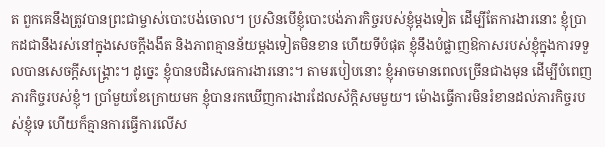ត ពួកគេនឹងត្រូវបានព្រះជាម្ចាស់បោះបង់ចោល។ ប្រសិនបើខ្ញុំបោះបង់ភារកិច្ចរបស់ខ្ញុំម្ដងទៀត ដើម្បីតែការងារនោះ ខ្ញុំប្រាកដជានឹងរស់នៅក្នុងសេចក្ដីងងឹត និងភាពគ្មានន័យម្ដងទៀតមិនខាន ហើយទីបំផុត ខ្ញុំនឹងបំផ្លាញឱកាសរបស់ខ្ញុំក្នុងការទទួលបានសេចក្ដីសង្គ្រោះ។ ដូច្នេះ ខ្ញុំបានបដិសេធការងារនោះ។ តាមរបៀបនោះ ខ្ញុំអាចមានពេលច្រើនជាងមុន ដើម្បីបំពេញភារកិច្ចរបស់ខ្ញុំ។ ប្រាំមួយខែក្រោយមក ខ្ញុំបានរកឃើញការងារដែលស័ក្ដិសមមួយ។ ម៉ោងធ្វើការមិនរំខានដល់ភារកិច្ចរបស់ខ្ញុំទេ ហើយក៏គ្មានការធ្វើការលើស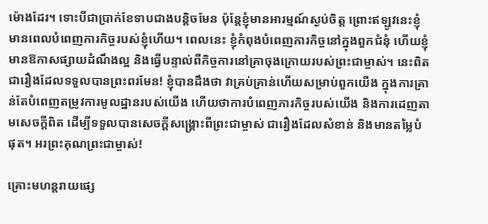ម៉ោងដែរ។ ទោះបីជាប្រាក់ខែទាបជាងបន្តិចមែន ប៉ុន្តែខ្ញុំមានអារម្មណ៍ស្ងប់ចិត្ត ព្រោះឥឡូវនេះខ្ញុំមានពេលបំពេញភារកិច្ចរបស់ខ្ញុំហើយ។ ពេលនេះ ខ្ញុំកំពុងបំពេញភារកិច្ចនៅក្នុងពួកជំនុំ ហើយខ្ញុំមានឱកាសផ្សាយដំណឹងល្អ និងធ្វើបន្ទាល់ពីកិច្ចការនៅគ្រាចុងក្រោយរបស់ព្រះជាម្ចាស់។ នេះពិតជារឿងដែលទទួលបានព្រះពរមែន! ខ្ញុំបានដឹងថា វាគ្រប់គ្រាន់ហើយសម្រាប់ពួកយើង ក្នុងការគ្រាន់តែបំពេញតម្រូវការមូលដ្ឋានរបស់យើង ហើយថាការបំពេញភារកិច្ចរបស់យើង និងការដេញតាមសេចក្ដីពិត ដើម្បីទទួលបានសេចក្ដីសង្គ្រោះពីព្រះជាម្ចាស់ ជារឿងដែលសំខាន់ និងមានតម្លៃបំផុត។ អរព្រះគុណព្រះជាម្ចាស់!

គ្រោះមហន្តរាយផ្សេ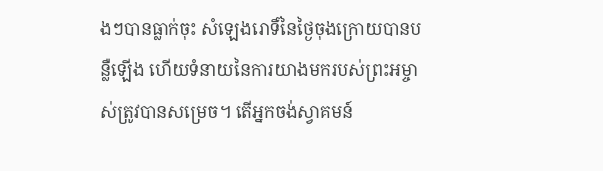ងៗបានធ្លាក់ចុះ សំឡេងរោទិ៍នៃថ្ងៃចុងក្រោយបានបន្លឺឡើង ហើយទំនាយនៃការយាងមករបស់ព្រះអម្ចាស់ត្រូវបានសម្រេច។ តើអ្នកចង់ស្វាគមន៍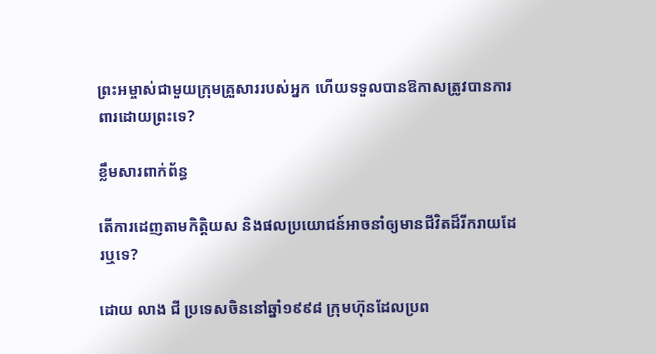ព្រះអម្ចាស់ជាមួយក្រុមគ្រួសាររបស់អ្នក ហើយទទួលបានឱកាសត្រូវបានការពារដោយព្រះទេ?

ខ្លឹមសារពាក់ព័ន្ធ

តើការដេញតាមកិត្តិយស និងផលប្រយោជន៍អាចនាំឲ្យមានជីវិតដ៏រីករាយដែរឬទេ?

ដោយ លាង ជី ប្រទេសចិននៅឆ្នាំ១៩៩៨ ក្រុមហ៊ុនដែលប្រព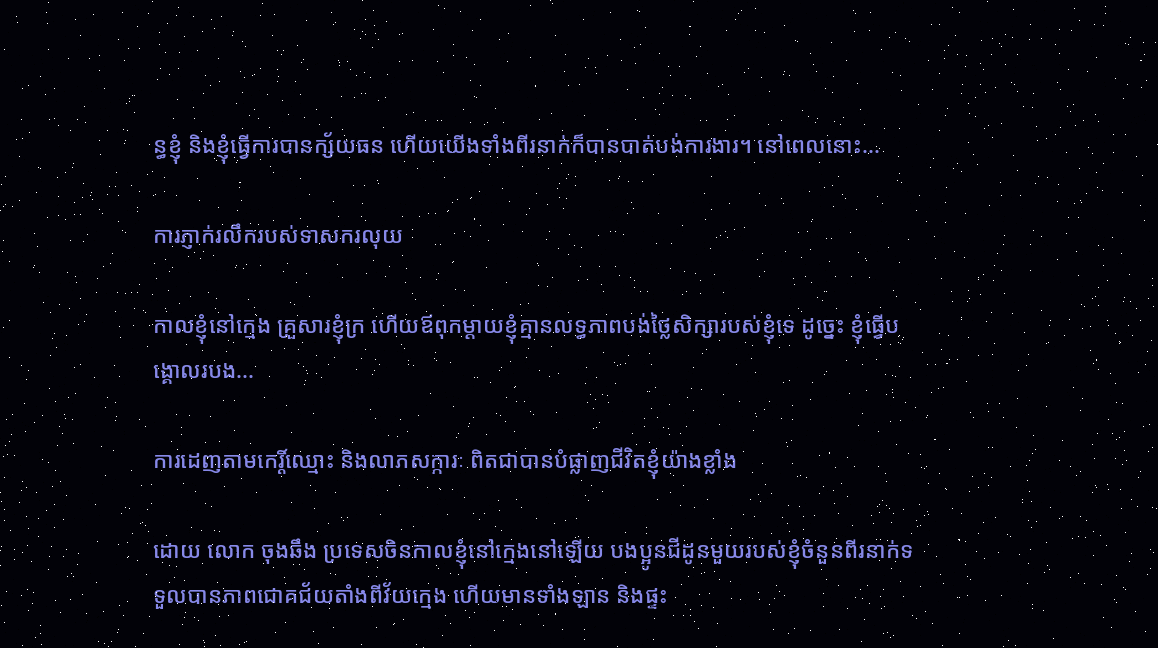ន្ធខ្ញុំ និងខ្ញុំធ្វើការបានក្ស័យធន ហើយយើងទាំងពីរនាក់ក៏បានបាត់បង់ការងារ។ នៅពេលនោះ...

ការភ្ញាក់រលឹករបស់ទាសករលុយ

កាលខ្ញុំនៅក្មេង គ្រួសារខ្ញុំក្រ ហើយឪពុកម្ដាយខ្ញុំគ្មានលទ្ធភាពបង់ថ្លៃសិក្សារបស់ខ្ញុំទេ ដូច្នេះ ខ្ញុំធ្វើបង្គោលរបង...

ការដេញតាមកេរ្តិ៍ឈ្មោះ និងលាភសក្ការៈ ពិតជាបានបំផ្លាញជីវិតខ្ញុំយ៉ាងខ្លាំង

ដោយ លោក ចុងឆឹង ប្រទេសចិនកាលខ្ញុំនៅក្មេងនៅឡើយ បងប្អូនជីដូនមួយរបស់ខ្ញុំចំនួនពីរនាក់ទទួលបានភាពជោគជ័យតាំងពីវ័យក្មេង ហើយមានទាំងឡាន និងផ្ទះ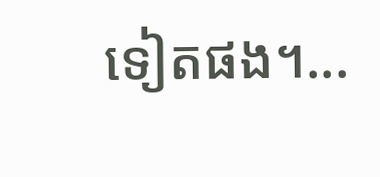ទៀតផង។...